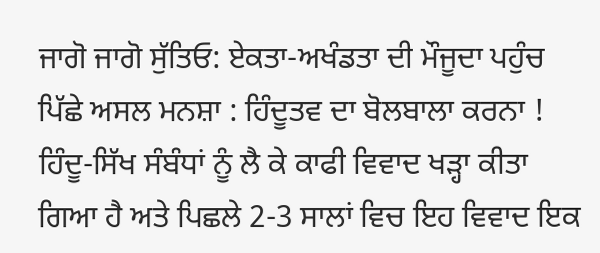ਜਾਗੋ ਜਾਗੋ ਸੁੱਤਿਓ: ਏਕਤਾ-ਅਖੰਡਤਾ ਦੀ ਮੌਜੂਦਾ ਪਹੁੰਚ ਪਿੱਛੇ ਅਸਲ ਮਨਸ਼ਾ : ਹਿੰਦੂਤਵ ਦਾ ਬੋਲਬਾਲਾ ਕਰਨਾ !
ਹਿੰਦੂ-ਸਿੱਖ ਸੰਬੰਧਾਂ ਨੂੰ ਲੈ ਕੇ ਕਾਫੀ ਵਿਵਾਦ ਖੜ੍ਹਾ ਕੀਤਾ ਗਿਆ ਹੈ ਅਤੇ ਪਿਛਲੇ 2-3 ਸਾਲਾਂ ਵਿਚ ਇਹ ਵਿਵਾਦ ਇਕ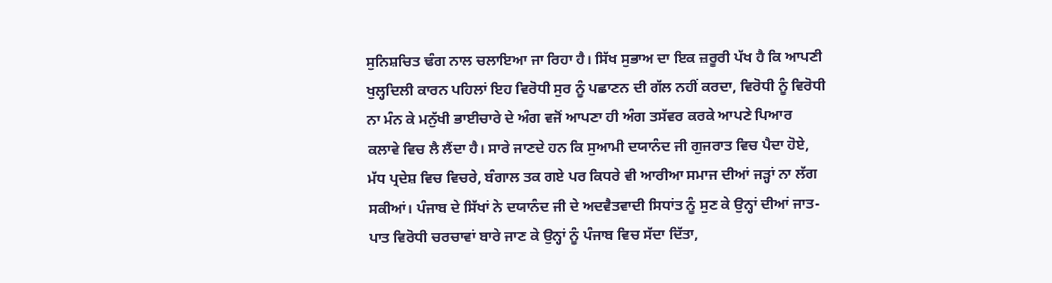ਸੁਨਿਸ਼ਚਿਤ ਢੰਗ ਨਾਲ ਚਲਾਇਆ ਜਾ ਰਿਹਾ ਹੈ। ਸਿੱਖ ਸੁਭਾਅ ਦਾ ਇਕ ਜ਼ਰੂਰੀ ਪੱਖ ਹੈ ਕਿ ਆਪਣੀ ਖੁਲ੍ਹਦਿਲੀ ਕਾਰਨ ਪਹਿਲਾਂ ਇਹ ਵਿਰੋਧੀ ਸੁਰ ਨੂੰ ਪਛਾਣਨ ਦੀ ਗੱਲ ਨਹੀਂ ਕਰਦਾ, ਵਿਰੋਧੀ ਨੂੰ ਵਿਰੋਧੀ ਨਾ ਮੰਨ ਕੇ ਮਨੁੱਖੀ ਭਾਈਚਾਰੇ ਦੇ ਅੰਗ ਵਜੋਂ ਆਪਣਾ ਹੀ ਅੰਗ ਤਸੱਵਰ ਕਰਕੇ ਆਪਣੇ ਪਿਆਰ ਕਲਾਵੇ ਵਿਚ ਲੈ ਲੈਂਦਾ ਹੈ। ਸਾਰੇ ਜਾਣਦੇ ਹਨ ਕਿ ਸੁਆਮੀ ਦਯਾਨੰਦ ਜੀ ਗੁਜਰਾਤ ਵਿਚ ਪੈਦਾ ਹੋਏ, ਮੱਧ ਪ੍ਰਦੇਸ਼ ਵਿਚ ਵਿਚਰੇ, ਬੰਗਾਲ ਤਕ ਗਏ ਪਰ ਕਿਧਰੇ ਵੀ ਆਰੀਆ ਸਮਾਜ ਦੀਆਂ ਜੜ੍ਹਾਂ ਨਾ ਲੱਗ ਸਕੀਆਂ। ਪੰਜਾਬ ਦੇ ਸਿੱਖਾਂ ਨੇ ਦਯਾਨੰਦ ਜੀ ਦੇ ਅਦਵੈਤਵਾਦੀ ਸਿਧਾਂਤ ਨੂੰ ਸੁਣ ਕੇ ਉਨ੍ਹਾਂ ਦੀਆਂ ਜਾਤ-ਪਾਤ ਵਿਰੋਧੀ ਚਰਚਾਵਾਂ ਬਾਰੇ ਜਾਣ ਕੇ ਉਨ੍ਹਾਂ ਨੂੰ ਪੰਜਾਬ ਵਿਚ ਸੱਦਾ ਦਿੱਤਾ,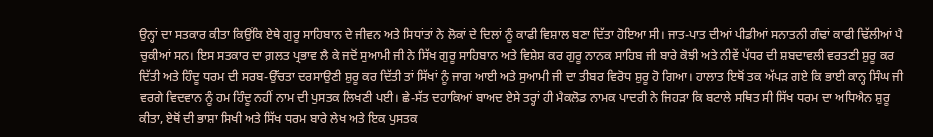ਉਨ੍ਹਾਂ ਦਾ ਸਤਕਾਰ ਕੀਤਾ ਕਿਉਂਕਿ ਏਥੇ ਗੁਰੂ ਸਾਹਿਬਾਨ ਦੇ ਜੀਵਨ ਅਤੇ ਸਿਧਾਂਤਾਂ ਨੇ ਲੋਕਾਂ ਦੇ ਦਿਲਾਂ ਨੂੰ ਕਾਫੀ ਵਿਸ਼ਾਲ ਬਣਾ ਦਿੱਤਾ ਹੋਇਆ ਸੀ। ਜਾਤ-ਪਾਤ ਦੀਆਂ ਪੀਡੀਆਂ ਸਨਾਤਨੀ ਗੰਢਾਂ ਕਾਫੀ ਢਿੱਲੀਆਂ ਪੈ ਚੁਕੀਆਂ ਸਨ। ਇਸ ਸਤਕਾਰ ਦਾ ਗ਼ਲਤ ਪ੍ਰਭਾਵ ਲੈ ਕੇ ਜਦੋਂ ਸੁਆਮੀ ਜੀ ਨੇ ਸਿੱਖ ਗੁਰੂ ਸਾਹਿਬਾਨ ਅਤੇ ਵਿਸ਼ੇਸ਼ ਕਰ ਗੁਰੂ ਨਾਨਕ ਸਾਹਿਬ ਜੀ ਬਾਰੇ ਕੋਝੀ ਅਤੇ ਨੀਵੇਂ ਪੱਧਰ ਦੀ ਸ਼ਬਦਾਵਲੀ ਵਰਤਣੀ ਸ਼ੁਰੂ ਕਰ ਦਿੱਤੀ ਅਤੇ ਹਿੰਦੂ ਧਰਮ ਦੀ ਸਰਬ-ਉੱਚਤਾ ਦਰਸਾਉਣੀ ਸ਼ੁਰੂ ਕਰ ਦਿੱਤੀ ਤਾਂ ਸਿੱਖਾਂ ਨੂੰ ਜਾਗ ਆਈ ਅਤੇ ਸੁਆਮੀ ਜੀ ਦਾ ਤੀਬਰ ਵਿਰੋਧ ਸ਼ੁਰੂ ਹੋ ਗਿਆ। ਹਾਲਾਤ ਇਥੋਂ ਤਕ ਅੱਪੜ ਗਏ ਕਿ ਭਾਈ ਕਾਨ੍ਹ ਸਿੰਘ ਜੀ ਵਰਗੇ ਵਿਦਵਾਨ ਨੂੰ ਹਮ ਹਿੰਦੂ ਨਹੀਂ ਨਾਮ ਦੀ ਪੁਸਤਕ ਲਿਖਣੀ ਪਈ। ਛੇ-ਸੱਤ ਦਹਾਕਿਆਂ ਬਾਅਦ ਏਸੇ ਤਰ੍ਹਾਂ ਹੀ ਮੈਕਲੋਡ ਨਾਮਕ ਪਾਦਰੀ ਨੇ ਜਿਹੜਾ ਕਿ ਬਟਾਲੇ ਸਥਿਤ ਸੀ ਸਿੱਖ ਧਰਮ ਦਾ ਅਧਿਐਨ ਸ਼ੁਰੂ ਕੀਤਾ, ਏਥੋਂ ਦੀ ਭਾਸ਼ਾ ਸਿਖੀ ਅਤੇ ਸਿੱਖ ਧਰਮ ਬਾਰੇ ਲੇਖ ਅਤੇ ਇਕ ਪੁਸਤਕ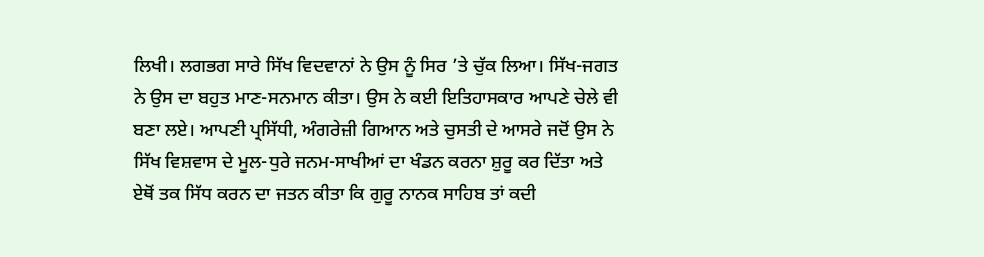ਲਿਖੀ। ਲਗਭਗ ਸਾਰੇ ਸਿੱਖ ਵਿਦਵਾਨਾਂ ਨੇ ਉਸ ਨੂੰ ਸਿਰ ’ਤੇ ਚੁੱਕ ਲਿਆ। ਸਿੱਖ-ਜਗਤ ਨੇ ਉਸ ਦਾ ਬਹੁਤ ਮਾਣ-ਸਨਮਾਨ ਕੀਤਾ। ਉਸ ਨੇ ਕਈ ਇਤਿਹਾਸਕਾਰ ਆਪਣੇ ਚੇਲੇ ਵੀ ਬਣਾ ਲਏ। ਆਪਣੀ ਪ੍ਰਸਿੱਧੀ, ਅੰਗਰੇਜ਼ੀ ਗਿਆਨ ਅਤੇ ਚੁਸਤੀ ਦੇ ਆਸਰੇ ਜਦੋਂ ਉਸ ਨੇ ਸਿੱਖ ਵਿਸ਼ਵਾਸ ਦੇ ਮੂਲ-ਧੁਰੇ ਜਨਮ-ਸਾਖੀਆਂ ਦਾ ਖੰਡਨ ਕਰਨਾ ਸ਼ੁਰੂ ਕਰ ਦਿੱਤਾ ਅਤੇ ਏਥੋਂ ਤਕ ਸਿੱਧ ਕਰਨ ਦਾ ਜਤਨ ਕੀਤਾ ਕਿ ਗੁਰੂ ਨਾਨਕ ਸਾਹਿਬ ਤਾਂ ਕਦੀ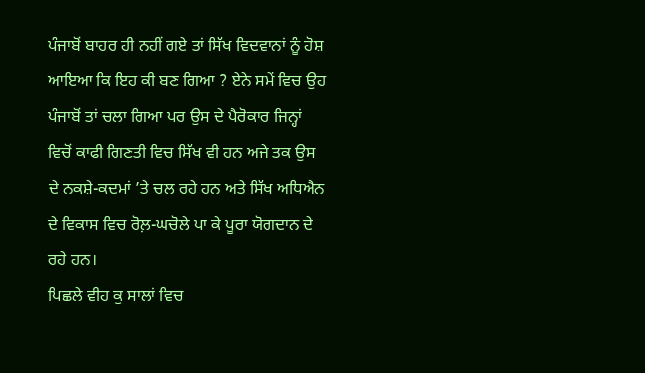ਪੰਜਾਬੋਂ ਬਾਹਰ ਹੀ ਨਹੀਂ ਗਏ ਤਾਂ ਸਿੱਖ ਵਿਦਵਾਨਾਂ ਨੂੰ ਹੋਸ਼ ਆਇਆ ਕਿ ਇਹ ਕੀ ਬਣ ਗਿਆ ? ਏਨੇ ਸਮੇਂ ਵਿਚ ਉਹ ਪੰਜਾਬੋਂ ਤਾਂ ਚਲਾ ਗਿਆ ਪਰ ਉਸ ਦੇ ਪੈਰੋਕਾਰ ਜਿਨ੍ਹਾਂ ਵਿਚੋਂ ਕਾਫੀ ਗਿਣਤੀ ਵਿਚ ਸਿੱਖ ਵੀ ਹਨ ਅਜੇ ਤਕ ਉਸ ਦੇ ਨਕਸ਼ੇ-ਕਦਮਾਂ ’ਤੇ ਚਲ ਰਹੇ ਹਨ ਅਤੇ ਸਿੱਖ ਅਧਿਐਨ ਦੇ ਵਿਕਾਸ ਵਿਚ ਰੋਲ਼-ਘਚੋਲੇ ਪਾ ਕੇ ਪੂਰਾ ਯੋਗਦਾਨ ਦੇ ਰਹੇ ਹਨ।
ਪਿਛਲੇ ਵੀਹ ਕੁ ਸਾਲਾਂ ਵਿਚ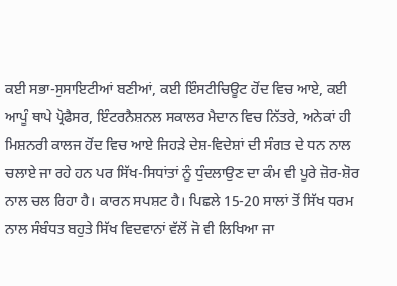ਕਈ ਸਭਾ-ਸੁਸਾਇਟੀਆਂ ਬਣੀਆਂ, ਕਈ ਇੰਸਟੀਚਿਊਟ ਹੋਂਦ ਵਿਚ ਆਏ, ਕਈ ਆਪੂੰ ਥਾਪੇ ਪ੍ਰੋਫੈਸਰ, ਇੰਟਰਨੈਸ਼ਨਲ ਸਕਾਲਰ ਮੈਦਾਨ ਵਿਚ ਨਿੱਤਰੇ, ਅਨੇਕਾਂ ਹੀ ਮਿਸ਼ਨਰੀ ਕਾਲਜ ਹੋਂਦ ਵਿਚ ਆਏ ਜਿਹੜੇ ਦੇਸ਼-ਵਿਦੇਸ਼ਾਂ ਦੀ ਸੰਗਤ ਦੇ ਧਨ ਨਾਲ ਚਲਾਏ ਜਾ ਰਹੇ ਹਨ ਪਰ ਸਿੱਖ-ਸਿਧਾਂਤਾਂ ਨੂੰ ਧੁੰਦਲਾਉਣ ਦਾ ਕੰਮ ਵੀ ਪੂਰੇ ਜ਼ੋਰ-ਸ਼ੋਰ ਨਾਲ ਚਲ ਰਿਹਾ ਹੈ। ਕਾਰਨ ਸਪਸ਼ਟ ਹੈ। ਪਿਛਲੇ 15-20 ਸਾਲਾਂ ਤੋਂ ਸਿੱਖ ਧਰਮ ਨਾਲ ਸੰਬੰਧਤ ਬਹੁਤੇ ਸਿੱਖ ਵਿਦਵਾਨਾਂ ਵੱਲੋਂ ਜੋ ਵੀ ਲਿਖਿਆ ਜਾ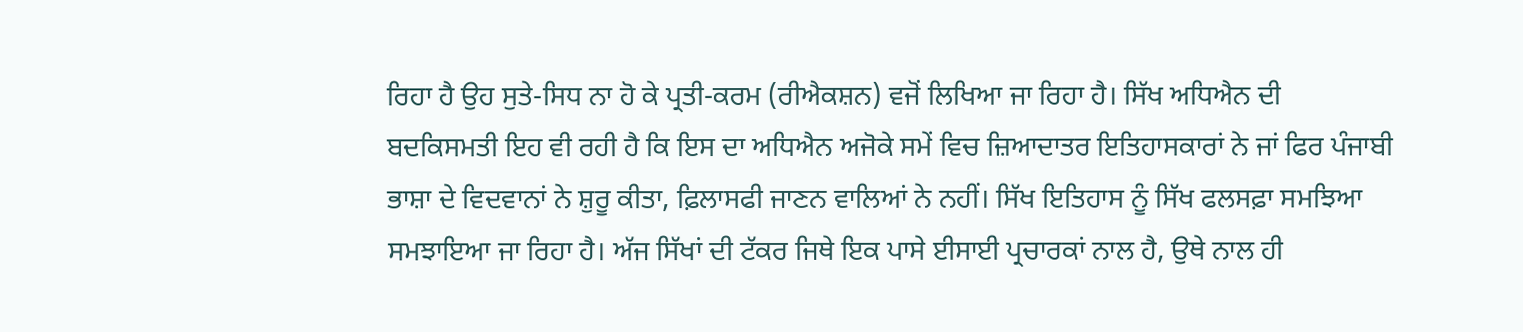ਰਿਹਾ ਹੈ ਉਹ ਸੁਤੇ-ਸਿਧ ਨਾ ਹੋ ਕੇ ਪ੍ਰਤੀ-ਕਰਮ (ਰੀਐਕਸ਼ਨ) ਵਜੋਂ ਲਿਖਿਆ ਜਾ ਰਿਹਾ ਹੈ। ਸਿੱਖ ਅਧਿਐਨ ਦੀ ਬਦਕਿਸਮਤੀ ਇਹ ਵੀ ਰਹੀ ਹੈ ਕਿ ਇਸ ਦਾ ਅਧਿਐਨ ਅਜੋਕੇ ਸਮੇਂ ਵਿਚ ਜ਼ਿਆਦਾਤਰ ਇਤਿਹਾਸਕਾਰਾਂ ਨੇ ਜਾਂ ਫਿਰ ਪੰਜਾਬੀ ਭਾਸ਼ਾ ਦੇ ਵਿਦਵਾਨਾਂ ਨੇ ਸ਼ੁਰੂ ਕੀਤਾ, ਫ਼ਿਲਾਸਫੀ ਜਾਣਨ ਵਾਲਿਆਂ ਨੇ ਨਹੀਂ। ਸਿੱਖ ਇਤਿਹਾਸ ਨੂੰ ਸਿੱਖ ਫਲਸਫ਼ਾ ਸਮਝਿਆ ਸਮਝਾਇਆ ਜਾ ਰਿਹਾ ਹੈ। ਅੱਜ ਸਿੱਖਾਂ ਦੀ ਟੱਕਰ ਜਿਥੇ ਇਕ ਪਾਸੇ ਈਸਾਈ ਪ੍ਰਚਾਰਕਾਂ ਨਾਲ ਹੈ, ਉਥੇ ਨਾਲ ਹੀ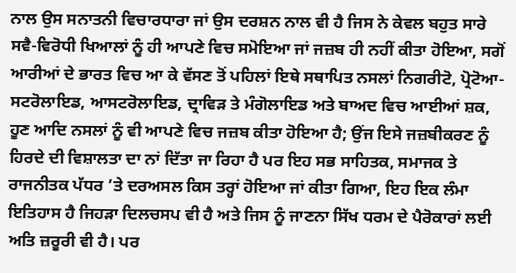ਨਾਲ ਉਸ ਸਨਾਤਨੀ ਵਿਚਾਰਧਾਰਾ ਜਾਂ ਉਸ ਦਰਸ਼ਨ ਨਾਲ ਵੀ ਹੈ ਜਿਸ ਨੇ ਕੇਵਲ ਬਹੁਤ ਸਾਰੇ ਸਵੈ-ਵਿਰੋਧੀ ਖਿਆਲਾਂ ਨੂੰ ਹੀ ਆਪਣੇ ਵਿਚ ਸਮੋਇਆ ਜਾਂ ਜਜ਼ਬ ਹੀ ਨਹੀਂ ਕੀਤਾ ਹੋਇਆ, ਸਗੋਂ ਆਰੀਆਂ ਦੇ ਭਾਰਤ ਵਿਚ ਆ ਕੇ ਵੱਸਣ ਤੋਂ ਪਹਿਲਾਂ ਇਥੇ ਸਥਾਪਿਤ ਨਸਲਾਂ ਨਿਗਰੀਟੋ, ਪ੍ਰੋਟੋਆ-ਸਟਰੋਲਾਇਡ, ਆਸਟਰੋਲਾਇਡ, ਦ੍ਰਾਵਿੜ ਤੇ ਮੰਗੋਲਾਇਡ ਅਤੇ ਬਾਅਦ ਵਿਚ ਆਈਆਂ ਸ਼ਕ, ਹੂਣ ਆਦਿ ਨਸਲਾਂ ਨੂੰ ਵੀ ਆਪਣੇ ਵਿਚ ਜਜ਼ਬ ਕੀਤਾ ਹੋਇਆ ਹੈ; ਉਂਜ ਇਸੇ ਜਜ਼ਬੀਕਰਣ ਨੂੰ ਹਿਰਦੇ ਦੀ ਵਿਸ਼ਾਲਤਾ ਦਾ ਨਾਂ ਦਿੱਤਾ ਜਾ ਰਿਹਾ ਹੈ ਪਰ ਇਹ ਸਭ ਸਾਹਿਤਕ, ਸਮਾਜਕ ਤੇ ਰਾਜਨੀਤਕ ਪੱਧਰ ’ਤੇ ਦਰਅਸਲ ਕਿਸ ਤਰ੍ਹਾਂ ਹੋਇਆ ਜਾਂ ਕੀਤਾ ਗਿਆ, ਇਹ ਇਕ ਲੰਮਾ ਇਤਿਹਾਸ ਹੈ ਜਿਹੜਾ ਦਿਲਚਸਪ ਵੀ ਹੈ ਅਤੇ ਜਿਸ ਨੂੰ ਜਾਣਨਾ ਸਿੱਖ ਧਰਮ ਦੇ ਪੈਰੋਕਾਰਾਂ ਲਈ ਅਤਿ ਜ਼ਰੂਰੀ ਵੀ ਹੈ। ਪਰ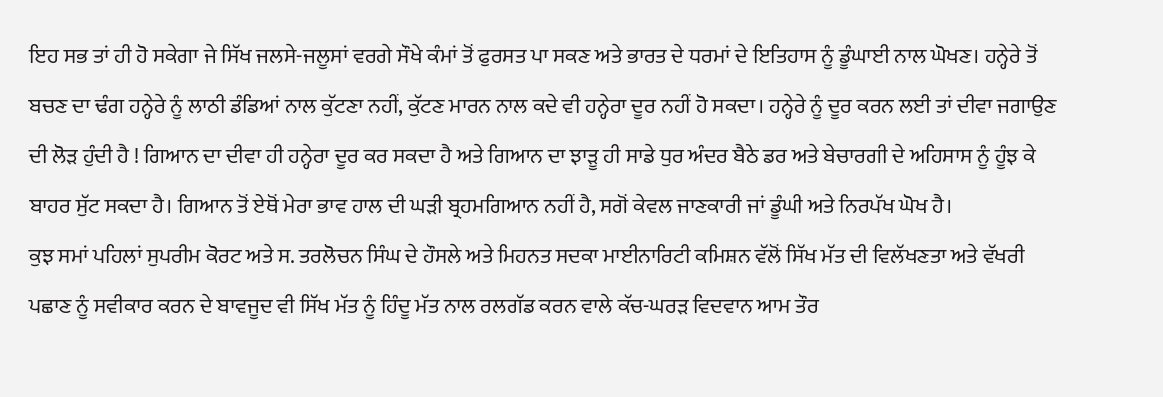ਇਹ ਸਭ ਤਾਂ ਹੀ ਹੋ ਸਕੇਗਾ ਜੇ ਸਿੱਖ ਜਲਸੇ-ਜਲੂਸਾਂ ਵਰਗੇ ਸੌਖੇ ਕੰਮਾਂ ਤੋਂ ਫੁਰਸਤ ਪਾ ਸਕਣ ਅਤੇ ਭਾਰਤ ਦੇ ਧਰਮਾਂ ਦੇ ਇਤਿਹਾਸ ਨੂੰ ਡੂੰਘਾਈ ਨਾਲ ਘੋਖਣ। ਹਨ੍ਹੇਰੇ ਤੋਂ ਬਚਣ ਦਾ ਢੰਗ ਹਨ੍ਹੇਰੇ ਨੂੰ ਲਾਠੀ ਡੰਡਿਆਂ ਨਾਲ ਕੁੱਟਣਾ ਨਹੀਂ, ਕੁੱਟਣ ਮਾਰਨ ਨਾਲ ਕਦੇ ਵੀ ਹਨ੍ਹੇਰਾ ਦੂਰ ਨਹੀਂ ਹੋ ਸਕਦਾ। ਹਨ੍ਹੇਰੇ ਨੂੰ ਦੂਰ ਕਰਨ ਲਈ ਤਾਂ ਦੀਵਾ ਜਗਾਉਣ ਦੀ ਲੋੜ ਹੁੰਦੀ ਹੈ ! ਗਿਆਨ ਦਾ ਦੀਵਾ ਹੀ ਹਨ੍ਹੇਰਾ ਦੂਰ ਕਰ ਸਕਦਾ ਹੈ ਅਤੇ ਗਿਆਨ ਦਾ ਝਾੜੂ ਹੀ ਸਾਡੇ ਧੁਰ ਅੰਦਰ ਬੈਠੇ ਡਰ ਅਤੇ ਬੇਚਾਰਗੀ ਦੇ ਅਹਿਸਾਸ ਨੂੰ ਹੂੰਝ ਕੇ ਬਾਹਰ ਸੁੱਟ ਸਕਦਾ ਹੈ। ਗਿਆਨ ਤੋਂ ਏਥੋਂ ਮੇਰਾ ਭਾਵ ਹਾਲ ਦੀ ਘੜੀ ਬ੍ਰਹਮਗਿਆਨ ਨਹੀਂ ਹੈ, ਸਗੋਂ ਕੇਵਲ ਜਾਣਕਾਰੀ ਜਾਂ ਡੂੰਘੀ ਅਤੇ ਨਿਰਪੱਖ ਘੋਖ ਹੈ।
ਕੁਝ ਸਮਾਂ ਪਹਿਲਾਂ ਸੁਪਰੀਮ ਕੋਰਟ ਅਤੇ ਸ. ਤਰਲੋਚਨ ਸਿੰਘ ਦੇ ਹੌਸਲੇ ਅਤੇ ਮਿਹਨਤ ਸਦਕਾ ਮਾਈਨਾਰਿਟੀ ਕਮਿਸ਼ਨ ਵੱਲੋਂ ਸਿੱਖ ਮੱਤ ਦੀ ਵਿਲੱਖਣਤਾ ਅਤੇ ਵੱਖਰੀ ਪਛਾਣ ਨੂੰ ਸਵੀਕਾਰ ਕਰਨ ਦੇ ਬਾਵਜੂਦ ਵੀ ਸਿੱਖ ਮੱਤ ਨੂੰ ਹਿੰਦੂ ਮੱਤ ਨਾਲ ਰਲਗੱਡ ਕਰਨ ਵਾਲੇ ਕੱਚ-ਘਰੜ ਵਿਦਵਾਨ ਆਮ ਤੌਰ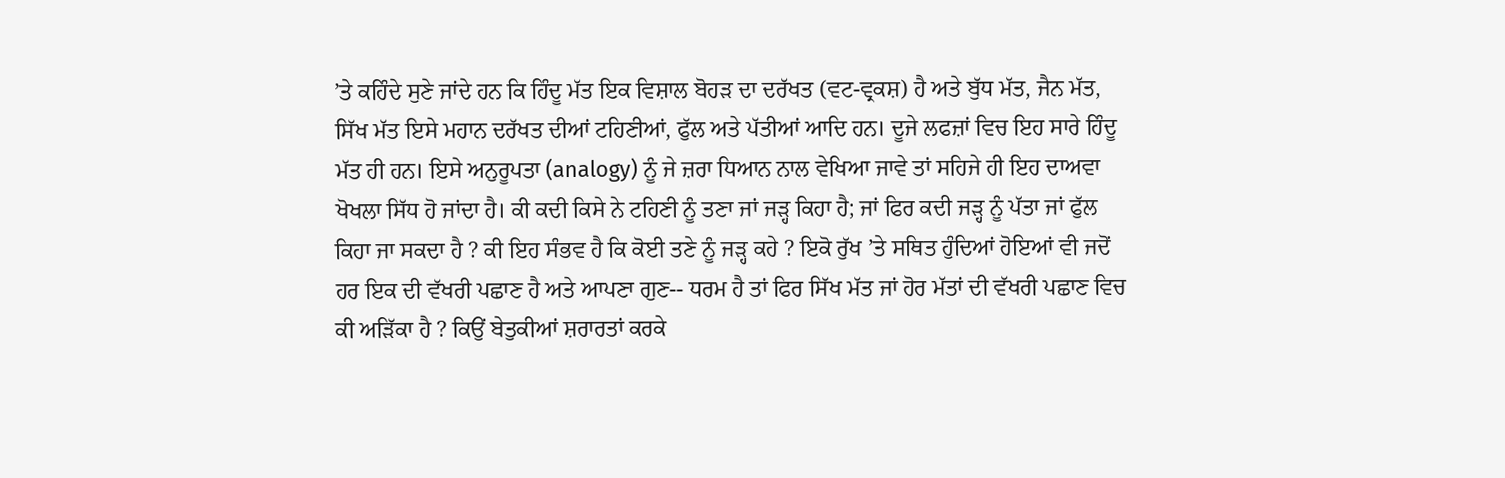’ਤੇ ਕਹਿੰਦੇ ਸੁਣੇ ਜਾਂਦੇ ਹਨ ਕਿ ਹਿੰਦੂ ਮੱਤ ਇਕ ਵਿਸ਼ਾਲ ਬੋਹੜ ਦਾ ਦਰੱਖਤ (ਵਟ-ਵ੍ਰਕਸ਼) ਹੈ ਅਤੇ ਬੁੱਧ ਮੱਤ, ਜੈਨ ਮੱਤ, ਸਿੱਖ ਮੱਤ ਇਸੇ ਮਹਾਨ ਦਰੱਖਤ ਦੀਆਂ ਟਹਿਣੀਆਂ, ਫੁੱਲ ਅਤੇ ਪੱਤੀਆਂ ਆਦਿ ਹਨ। ਦੂਜੇ ਲਫਜ਼ਾਂ ਵਿਚ ਇਹ ਸਾਰੇ ਹਿੰਦੂ ਮੱਤ ਹੀ ਹਨ। ਇਸੇ ਅਨੁਰੂਪਤਾ (analogy) ਨੂੰ ਜੇ ਜ਼ਰਾ ਧਿਆਨ ਨਾਲ ਵੇਖਿਆ ਜਾਵੇ ਤਾਂ ਸਹਿਜੇ ਹੀ ਇਹ ਦਾਅਵਾ ਖੋਖਲਾ ਸਿੱਧ ਹੋ ਜਾਂਦਾ ਹੈ। ਕੀ ਕਦੀ ਕਿਸੇ ਨੇ ਟਹਿਣੀ ਨੂੰ ਤਣਾ ਜਾਂ ਜੜ੍ਹ ਕਿਹਾ ਹੈ; ਜਾਂ ਫਿਰ ਕਦੀ ਜੜ੍ਹ ਨੂੰ ਪੱਤਾ ਜਾਂ ਫੁੱਲ ਕਿਹਾ ਜਾ ਸਕਦਾ ਹੈ ? ਕੀ ਇਹ ਸੰਭਵ ਹੈ ਕਿ ਕੋਈ ਤਣੇ ਨੂੰ ਜੜ੍ਹ ਕਹੇ ? ਇਕੋ ਰੁੱਖ ’ਤੇ ਸਥਿਤ ਹੁੰਦਿਆਂ ਹੋਇਆਂ ਵੀ ਜਦੋਂ ਹਰ ਇਕ ਦੀ ਵੱਖਰੀ ਪਛਾਣ ਹੈ ਅਤੇ ਆਪਣਾ ਗੁਣ-- ਧਰਮ ਹੈ ਤਾਂ ਫਿਰ ਸਿੱਖ ਮੱਤ ਜਾਂ ਹੋਰ ਮੱਤਾਂ ਦੀ ਵੱਖਰੀ ਪਛਾਣ ਵਿਚ ਕੀ ਅੜਿੱਕਾ ਹੈ ? ਕਿਉਂ ਬੇਤੁਕੀਆਂ ਸ਼ਰਾਰਤਾਂ ਕਰਕੇ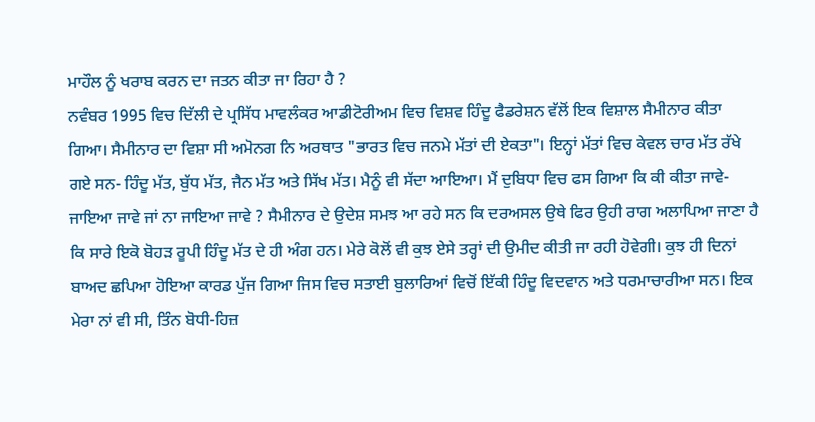ਮਾਹੌਲ ਨੂੰ ਖਰਾਬ ਕਰਨ ਦਾ ਜਤਨ ਕੀਤਾ ਜਾ ਰਿਹਾ ਹੈ ?
ਨਵੰਬਰ 1995 ਵਿਚ ਦਿੱਲੀ ਦੇ ਪ੍ਰਸਿੱਧ ਮਾਵਲੰਕਰ ਆਡੀਟੋਰੀਅਮ ਵਿਚ ਵਿਸ਼ਵ ਹਿੰਦੂ ਫੈਡਰੇਸ਼ਨ ਵੱਲੋਂ ਇਕ ਵਿਸ਼ਾਲ ਸੈਮੀਨਾਰ ਕੀਤਾ ਗਿਆ। ਸੈਮੀਨਾਰ ਦਾ ਵਿਸ਼ਾ ਸੀ ਅਮੋਨਗ ਨਿ ਅਰਥਾਤ "ਭਾਰਤ ਵਿਚ ਜਨਮੇ ਮੱਤਾਂ ਦੀ ਏਕਤਾ"। ਇਨ੍ਹਾਂ ਮੱਤਾਂ ਵਿਚ ਕੇਵਲ ਚਾਰ ਮੱਤ ਰੱਖੇ ਗਏ ਸਨ- ਹਿੰਦੂ ਮੱਤ, ਬੁੱਧ ਮੱਤ, ਜੈਨ ਮੱਤ ਅਤੇ ਸਿੱਖ ਮੱਤ। ਮੈਨੂੰ ਵੀ ਸੱਦਾ ਆਇਆ। ਮੈਂ ਦੁਬਿਧਾ ਵਿਚ ਫਸ ਗਿਆ ਕਿ ਕੀ ਕੀਤਾ ਜਾਵੇ- ਜਾਇਆ ਜਾਵੇ ਜਾਂ ਨਾ ਜਾਇਆ ਜਾਵੇ ? ਸੈਮੀਨਾਰ ਦੇ ਉਦੇਸ਼ ਸਮਝ ਆ ਰਹੇ ਸਨ ਕਿ ਦਰਅਸਲ ਉਥੇ ਫਿਰ ਉਹੀ ਰਾਗ ਅਲਾਪਿਆ ਜਾਣਾ ਹੈ ਕਿ ਸਾਰੇ ਇਕੋ ਬੋਹੜ ਰੂਪੀ ਹਿੰਦੂ ਮੱਤ ਦੇ ਹੀ ਅੰਗ ਹਨ। ਮੇਰੇ ਕੋਲੋਂ ਵੀ ਕੁਝ ਏਸੇ ਤਰ੍ਹਾਂ ਦੀ ਉਮੀਦ ਕੀਤੀ ਜਾ ਰਹੀ ਹੋਵੇਗੀ। ਕੁਝ ਹੀ ਦਿਨਾਂ ਬਾਅਦ ਛਪਿਆ ਹੋਇਆ ਕਾਰਡ ਪੁੱਜ ਗਿਆ ਜਿਸ ਵਿਚ ਸਤਾਈ ਬੁਲਾਰਿਆਂ ਵਿਚੋਂ ਇੱਕੀ ਹਿੰਦੂ ਵਿਦਵਾਨ ਅਤੇ ਧਰਮਾਚਾਰੀਆ ਸਨ। ਇਕ ਮੇਰਾ ਨਾਂ ਵੀ ਸੀ, ਤਿੰਨ ਬੋਧੀ-ਹਿਜ਼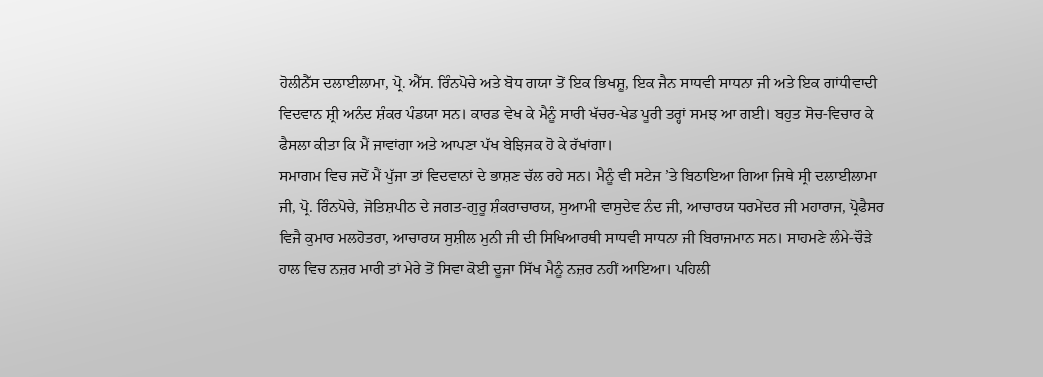ਹੋਲੀਨੈੱਸ ਦਲਾਈਲਾਮਾ, ਪ੍ਰੋ. ਐੱਸ. ਰਿੰਨਪੋਚੇ ਅਤੇ ਬੋਧ ਗਯਾ ਤੋਂ ਇਕ ਭਿਖਸ਼ੂ, ਇਕ ਜੈਨ ਸਾਧਵੀ ਸਾਧਨਾ ਜੀ ਅਤੇ ਇਕ ਗਾਂਧੀਵਾਦੀ ਵਿਦਵਾਨ ਸ਼੍ਰੀ ਅਨੰਦ ਸ਼ੰਕਰ ਪੰਡਯਾ ਸਨ। ਕਾਰਡ ਵੇਖ ਕੇ ਮੈਨੂੰ ਸਾਰੀ ਖੱਚਰ-ਖੇਡ ਪੂਰੀ ਤਰ੍ਹਾਂ ਸਮਝ ਆ ਗਈ। ਬਹੁਤ ਸੋਚ-ਵਿਚਾਰ ਕੇ ਫੈਸਲਾ ਕੀਤਾ ਕਿ ਮੈਂ ਜਾਵਾਂਗਾ ਅਤੇ ਆਪਣਾ ਪੱਖ ਬੇਝਿਜਕ ਹੋ ਕੇ ਰੱਖਾਂਗਾ।
ਸਮਾਗਮ ਵਿਚ ਜਦੋਂ ਮੈਂ ਪੁੱਜਾ ਤਾਂ ਵਿਦਵਾਨਾਂ ਦੇ ਭਾਸ਼ਣ ਚੱਲ ਰਹੇ ਸਨ। ਮੈਨੂੰ ਵੀ ਸਟੇਜ ’ਤੇ ਬਿਠਾਇਆ ਗਿਆ ਜਿਥੇ ਸ੍ਰੀ ਦਲਾਈਲਾਮਾ ਜੀ, ਪ੍ਰੋ. ਰਿੰਨਪੋਚੇ, ਜੋਤਿਸ਼ਪੀਠ ਦੇ ਜਗਤ-ਗੁਰੂ ਸ਼ੰਕਰਾਚਾਰਯ, ਸੁਆਮੀ ਵਾਸੁਦੇਵ ਨੰਦ ਜੀ, ਆਚਾਰਯ ਧਰਮੇਂਦਰ ਜੀ ਮਹਾਰਾਜ, ਪ੍ਰੋਫੈਸਰ ਵਿਜੈ ਕੁਮਾਰ ਮਲਹੋਤਰਾ, ਆਚਾਰਯ ਸੁਸ਼ੀਲ ਮੁਨੀ ਜੀ ਦੀ ਸਿਖਿਆਰਥੀ ਸਾਧਵੀ ਸਾਧਨਾ ਜੀ ਬਿਰਾਜਮਾਨ ਸਨ। ਸਾਹਮਣੇ ਲੰਮੇ-ਚੌੜੇ ਹਾਲ ਵਿਚ ਨਜ਼ਰ ਮਾਰੀ ਤਾਂ ਮੇਰੇ ਤੋਂ ਸਿਵਾ ਕੋਈ ਦੂਜਾ ਸਿੱਖ ਮੈਨੂੰ ਨਜ਼ਰ ਨਹੀਂ ਆਇਆ। ਪਹਿਲੀ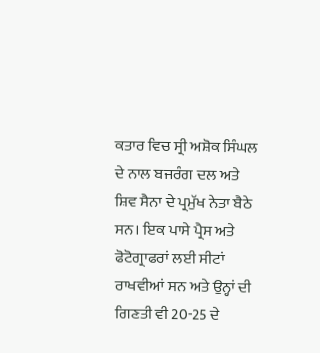ਕਤਾਰ ਵਿਚ ਸ੍ਰੀ ਅਸ਼ੋਕ ਸਿੰਘਲ ਦੇ ਨਾਲ ਬਜਰੰਗ ਦਲ ਅਤੇ ਸ਼ਿਵ ਸੈਨਾ ਦੇ ਪ੍ਰਮੁੱਖ ਨੇਤਾ ਬੈਠੇ ਸਨ। ਇਕ ਪਾਸੇ ਪ੍ਰੈਸ ਅਤੇ ਫੋਟੋਗ੍ਰਾਫਰਾਂ ਲਈ ਸੀਟਾਂ ਰਾਖਵੀਆਂ ਸਨ ਅਤੇ ਉਨ੍ਹਾਂ ਦੀ ਗਿਣਤੀ ਵੀ 20-25 ਦੇ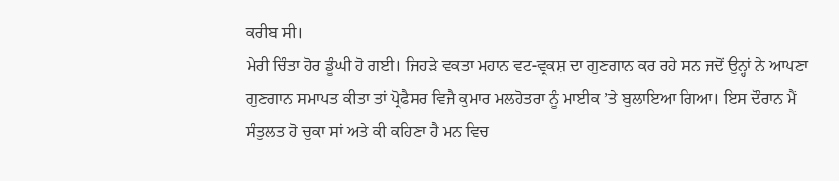ਕਰੀਬ ਸੀ।
ਮੇਰੀ ਚਿੰਤਾ ਹੋਰ ਡੂੰਘੀ ਹੋ ਗਈ। ਜਿਹੜੇ ਵਕਤਾ ਮਹਾਨ ਵਟ-ਵ੍ਰਕਸ਼ ਦਾ ਗੁਣਗਾਨ ਕਰ ਰਹੇ ਸਨ ਜਦੋਂ ਉਨ੍ਹਾਂ ਨੇ ਆਪਣਾ ਗੁਣਗਾਨ ਸਮਾਪਤ ਕੀਤਾ ਤਾਂ ਪ੍ਰੋਫੈਸਰ ਵਿਜੈ ਕੁਮਾਰ ਮਲਹੋਤਰਾ ਨੂੰ ਮਾਈਕ ’ਤੇ ਬੁਲਾਇਆ ਗਿਆ। ਇਸ ਦੌਰਾਨ ਮੈਂ ਸੰਤੁਲਤ ਹੋ ਚੁਕਾ ਸਾਂ ਅਤੇ ਕੀ ਕਹਿਣਾ ਹੈ ਮਨ ਵਿਚ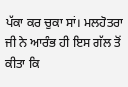ਪੱਕਾ ਕਰ ਚੁਕਾ ਸਾਂ। ਮਲਹੋਤਰਾ ਜੀ ਨੇ ਆਰੰਭ ਹੀ ਇਸ ਗੱਲ ਤੋਂ ਕੀਤਾ ਕਿ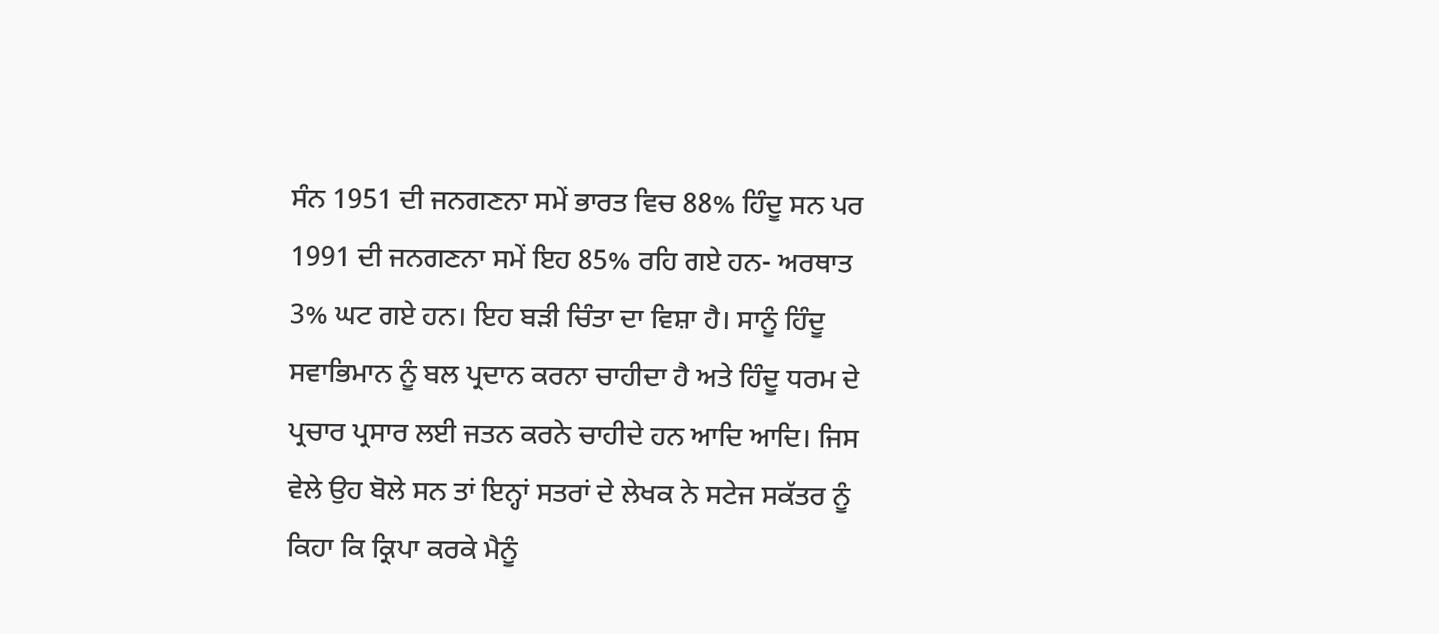ਸੰਨ 1951 ਦੀ ਜਨਗਣਨਾ ਸਮੇਂ ਭਾਰਤ ਵਿਚ 88% ਹਿੰਦੂ ਸਨ ਪਰ 1991 ਦੀ ਜਨਗਣਨਾ ਸਮੇਂ ਇਹ 85% ਰਹਿ ਗਏ ਹਨ- ਅਰਥਾਤ 3% ਘਟ ਗਏ ਹਨ। ਇਹ ਬੜੀ ਚਿੰਤਾ ਦਾ ਵਿਸ਼ਾ ਹੈ। ਸਾਨੂੰ ਹਿੰਦੂ ਸਵਾਭਿਮਾਨ ਨੂੰ ਬਲ ਪ੍ਰਦਾਨ ਕਰਨਾ ਚਾਹੀਦਾ ਹੈ ਅਤੇ ਹਿੰਦੂ ਧਰਮ ਦੇ ਪ੍ਰਚਾਰ ਪ੍ਰਸਾਰ ਲਈ ਜਤਨ ਕਰਨੇ ਚਾਹੀਦੇ ਹਨ ਆਦਿ ਆਦਿ। ਜਿਸ ਵੇਲੇ ਉਹ ਬੋਲੇ ਸਨ ਤਾਂ ਇਨ੍ਹਾਂ ਸਤਰਾਂ ਦੇ ਲੇਖਕ ਨੇ ਸਟੇਜ ਸਕੱਤਰ ਨੂੰ ਕਿਹਾ ਕਿ ਕ੍ਰਿਪਾ ਕਰਕੇ ਮੈਨੂੰ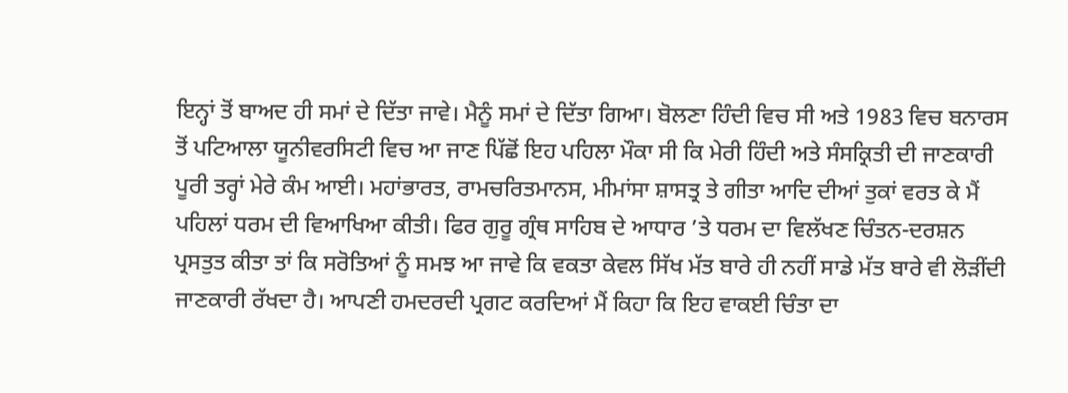ਇਨ੍ਹਾਂ ਤੋਂ ਬਾਅਦ ਹੀ ਸਮਾਂ ਦੇ ਦਿੱਤਾ ਜਾਵੇ। ਮੈਨੂੰ ਸਮਾਂ ਦੇ ਦਿੱਤਾ ਗਿਆ। ਬੋਲਣਾ ਹਿੰਦੀ ਵਿਚ ਸੀ ਅਤੇ 1983 ਵਿਚ ਬਨਾਰਸ ਤੋਂ ਪਟਿਆਲਾ ਯੂਨੀਵਰਸਿਟੀ ਵਿਚ ਆ ਜਾਣ ਪਿੱਛੋਂ ਇਹ ਪਹਿਲਾ ਮੌਕਾ ਸੀ ਕਿ ਮੇਰੀ ਹਿੰਦੀ ਅਤੇ ਸੰਸਕ੍ਰਿਤੀ ਦੀ ਜਾਣਕਾਰੀ ਪੂਰੀ ਤਰ੍ਹਾਂ ਮੇਰੇ ਕੰਮ ਆਈ। ਮਹਾਂਭਾਰਤ, ਰਾਮਚਰਿਤਮਾਨਸ, ਮੀਮਾਂਸਾ ਸ਼ਾਸਤ੍ਰ ਤੇ ਗੀਤਾ ਆਦਿ ਦੀਆਂ ਤੁਕਾਂ ਵਰਤ ਕੇ ਮੈਂ ਪਹਿਲਾਂ ਧਰਮ ਦੀ ਵਿਆਖਿਆ ਕੀਤੀ। ਫਿਰ ਗੁਰੂ ਗ੍ਰੰਥ ਸਾਹਿਬ ਦੇ ਆਧਾਰ ’ਤੇ ਧਰਮ ਦਾ ਵਿਲੱਖਣ ਚਿੰਤਨ-ਦਰਸ਼ਨ ਪ੍ਰਸਤੁਤ ਕੀਤਾ ਤਾਂ ਕਿ ਸਰੋਤਿਆਂ ਨੂੰ ਸਮਝ ਆ ਜਾਵੇ ਕਿ ਵਕਤਾ ਕੇਵਲ ਸਿੱਖ ਮੱਤ ਬਾਰੇ ਹੀ ਨਹੀਂ ਸਾਡੇ ਮੱਤ ਬਾਰੇ ਵੀ ਲੋੜੀਂਦੀ ਜਾਣਕਾਰੀ ਰੱਖਦਾ ਹੈ। ਆਪਣੀ ਹਮਦਰਦੀ ਪ੍ਰਗਟ ਕਰਦਿਆਂ ਮੈਂ ਕਿਹਾ ਕਿ ਇਹ ਵਾਕਈ ਚਿੰਤਾ ਦਾ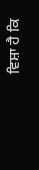ਵਿਸ਼ਾ ਹੈ ਕਿ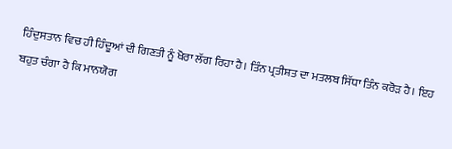ਹਿੰਦੁਸਤਾਨ ਵਿਚ ਹੀ ਹਿੰਦੂਆਂ ਦੀ ਗਿਣਤੀ ਨੂੰ ਖੋਰਾ ਲੱਗ ਰਿਹਾ ਹੈ। ਤਿੰਨ ਪ੍ਰਤੀਸ਼ਤ ਦਾ ਮਤਲਬ ਸਿੱਧਾ ਤਿੰਨ ਕਰੋੜ ਹੈ। ਇਹ ਬਹੁਤ ਚੰਗਾ ਹੈ ਕਿ ਮਾਨਯੋਗ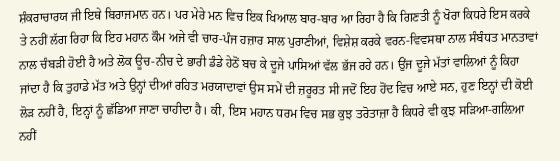ਸ਼ੰਕਰਾਚਾਰਯ ਜੀ ਇਥੇ ਬਿਰਾਜਮਾਨ ਹਨ। ਪਰ ਮੇਰੇ ਮਨ ਵਿਚ ਇਕ ਖਿਆਲ ਬਾਰ-ਬਾਰ ਆ ਰਿਹਾ ਹੈ ਕਿ ਗਿਣਤੀ ਨੂੰ ਖੋਰਾ ਕਿਧਰੇ ਇਸ ਕਰਕੇ ਤੇ ਨਹੀਂ ਲੱਗ ਰਿਹਾ ਕਿ ਇਹ ਮਹਾਨ ਕੌਮ ਅਜੇ ਵੀ ਚਾਰ-ਪੰਜ ਹਜ਼ਾਰ ਸਾਲ ਪੁਰਾਣੀਆਂ, ਵਿਸ਼ੇਸ਼ ਕਰਕੇ ਵਰਨ-ਵਿਵਸਥਾ ਨਾਲ ਸੰਬੰਧਤ ਮਾਨਤਾਵਾਂ ਨਾਲ ਚੰਬੜੀ ਹੋਈ ਹੈ ਅਤੇ ਲੋਕ ਊਚ-ਨੀਚ ਦੇ ਭਾਰੀ ਡੰਡੇ ਹੇਠੋਂ ਬਚ ਕੇ ਦੂਜੇ ਪਾਸਿਆਂ ਵੱਲ ਭੱਜ ਰਹੇ ਹਨ। ਉਂਜ ਦੂਜੇ ਮੱਤਾਂ ਵਾਲਿਆਂ ਨੂੰ ਕਿਹਾ ਜਾਂਦਾ ਹੈ ਕਿ ਤੁਹਾਡੇ ਮੱਤ ਅਤੇ ਉਨ੍ਹਾਂ ਦੀਆਂ ਰਹਿਤ ਮਰਯਾਦਾਵਾਂ ਉਸ ਸਮੇਂ ਦੀ ਜ਼ਰੂਰਤ ਸੀ ਜਦੋਂ ਇਹ ਹੋਂਦ ਵਿਚ ਆਏ ਸਨ, ਹੁਣ ਇਨ੍ਹਾਂ ਦੀ ਕੋਈ ਲੋੜ ਨਹੀਂ ਹੈ, ਇਨ੍ਹਾਂ ਨੂੰ ਛੱਡਿਆ ਜਾਣਾ ਚਾਹੀਦਾ ਹੈ। ਕੀ, ਇਸ ਮਹਾਨ ਧਰਮ ਵਿਚ ਸਭ ਕੁਝ ਤਰੋਤਾਜ਼ਾ ਹੈ ਕਿਧਰੇ ਵੀ ਕੁਝ ਸੜਿਆ-ਗਲ਼ਿਆ ਨਹੀਂ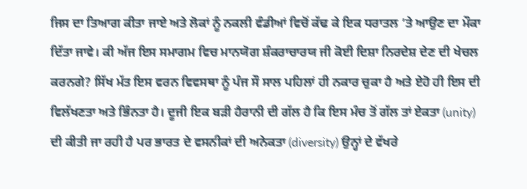ਜਿਸ ਦਾ ਤਿਆਗ ਕੀਤਾ ਜਾਏ ਅਤੇ ਲੋਕਾਂ ਨੂੰ ਨਕਲੀ ਵੰਡੀਆਂ ਵਿਚੋਂ ਕੱਢ ਕੇ ਇਕ ਧਰਾਤਲ ’ਤੇ ਆਉਣ ਦਾ ਮੌਕਾ ਦਿੱਤਾ ਜਾਵੇ। ਕੀ ਅੱਜ ਇਸ ਸਮਾਗਮ ਵਿਚ ਮਾਨਯੋਗ ਸ਼ੰਕਰਾਚਾਰਯ ਜੀ ਕੋਈ ਦਿਸ਼ਾ ਨਿਰਦੇਸ਼ ਦੇਣ ਦੀ ਖੇਚਲ ਕਰਨਗੇ? ਸਿੱਖ ਮੱਤ ਇਸ ਵਰਨ ਵਿਵਸਥਾ ਨੂੰ ਪੰਜ ਸੌ ਸਾਲ ਪਹਿਲਾਂ ਹੀ ਨਕਾਰ ਚੁਕਾ ਹੈ ਅਤੇ ਏਹੋ ਹੀ ਇਸ ਦੀ ਵਿਲੱਖਣਤਾ ਅਤੇ ਭਿੰਨਤਾ ਹੈ। ਦੂਜੀ ਇਕ ਬੜੀ ਹੈਰਾਨੀ ਦੀ ਗੱਲ ਹੈ ਕਿ ਇਸ ਮੰਚ ਤੋਂ ਗੱਲ ਤਾਂ ਏਕਤਾ (unity) ਦੀ ਕੀਤੀ ਜਾ ਰਹੀ ਹੈ ਪਰ ਭਾਰਤ ਦੇ ਵਸਨੀਕਾਂ ਦੀ ਅਨੇਕਤਾ (diversity) ਉਨ੍ਹਾਂ ਦੇ ਵੱਖਰੇ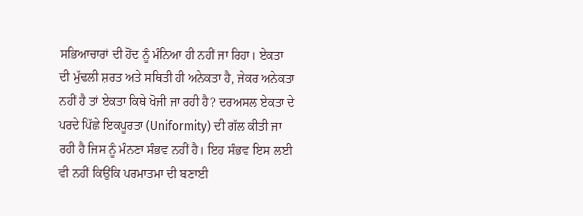ਸਭਿਆਚਾਰਾਂ ਦੀ ਹੋਂਦ ਨੂੰ ਮੰਨਿਆ ਹੀ ਨਹੀਂ ਜਾ ਰਿਹਾ। ਏਕਤਾ ਦੀ ਮੁੱਢਲੀ ਸ਼ਰਤ ਅਤੇ ਸਥਿਤੀ ਹੀ ਅਨੇਕਤਾ ਹੈ, ਜੇਕਰ ਅਨੇਕਤਾ ਨਹੀਂ ਹੈ ਤਾਂ ਏਕਤਾ ਕਿਥੇ ਖੋਜੀ ਜਾ ਰਹੀ ਹੈ? ਦਰਅਸਲ ਏਕਤਾ ਦੇ ਪਰਦੇ ਪਿੱਛੇ ਇਕਪੂਰਤਾ (Uniformity) ਦੀ ਗੱਲ ਕੀਤੀ ਜਾ ਰਹੀ ਹੈ ਜਿਸ ਨੂੰ ਮੰਨਣਾ ਸੰਭਵ ਨਹੀਂ ਹੈ। ਇਹ ਸੰਭਵ ਇਸ ਲਈ ਵੀ ਨਹੀਂ ਕਿਉਂਕਿ ਪਰਮਾਤਮਾ ਦੀ ਬਣਾਈ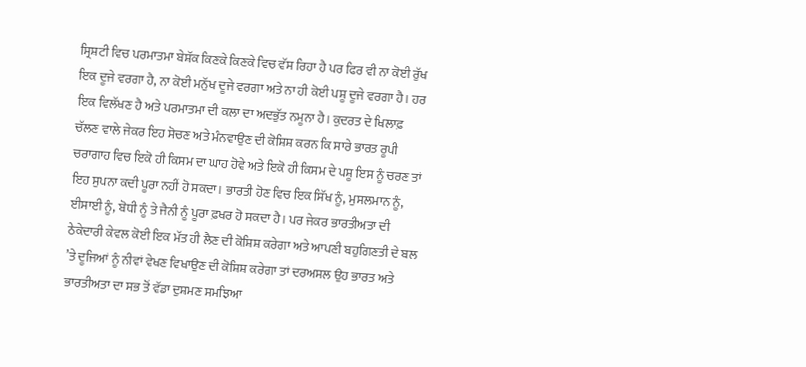ਸ੍ਰਿਸ਼ਟੀ ਵਿਚ ਪਰਮਾਤਮਾ ਬੇਸ਼ੱਕ ਕਿਣਕੇ ਕਿਣਕੇ ਵਿਚ ਵੱਸ ਰਿਹਾ ਹੈ ਪਰ ਫਿਰ ਵੀ ਨਾ ਕੋਈ ਰੁੱਖ ਇਕ ਦੂਜੇ ਵਰਗਾ ਹੈ, ਨਾ ਕੋਈ ਮਨੁੱਖ ਦੂਜੇ ਵਰਗਾ ਅਤੇ ਨਾ ਹੀ ਕੋਈ ਪਸ਼ੂ ਦੂਜੇ ਵਰਗਾ ਹੈ। ਹਰ ਇਕ ਵਿਲੱਖਣ ਹੈ ਅਤੇ ਪਰਮਾਤਮਾ ਦੀ ਕਲਾ ਦਾ ਅਦਭੁੱਤ ਨਮੂਨਾ ਹੈ। ਕੁਦਰਤ ਦੇ ਖਿਲਾਫ਼ ਚੱਲਣ ਵਾਲੇ ਜੇਕਰ ਇਹ ਸੋਚਣ ਅਤੇ ਮੰਨਵਾਉਣ ਦੀ ਕੋਸ਼ਿਸ਼ ਕਰਨ ਕਿ ਸਾਰੇ ਭਾਰਤ ਰੂਪੀ ਚਰਾਗਾਹ ਵਿਚ ਇਕੋ ਹੀ ਕਿਸਮ ਦਾ ਘਾਹ ਹੋਵੇ ਅਤੇ ਇਕੋ ਹੀ ਕਿਸਮ ਦੇ ਪਸ਼ੂ ਇਸ ਨੂੰ ਚਰਣ ਤਾਂ ਇਹ ਸੁਪਨਾ ਕਦੀ ਪੂਰਾ ਨਹੀਂ ਹੋ ਸਕਦਾ। ਭਾਰਤੀ ਹੋਣ ਵਿਚ ਇਕ ਸਿੱਖ ਨੂੰ, ਮੁਸਲਮਾਨ ਨੂੰ, ਈਸਾਈ ਨੂੰ, ਬੋਧੀ ਨੂੰ ਤੇ ਜੈਨੀ ਨੂੰ ਪੂਰਾ ਫ਼ਖਰ ਹੋ ਸਕਦਾ ਹੈ। ਪਰ ਜੇਕਰ ਭਾਰਤੀਅਤਾ ਦੀ ਠੇਕੇਦਾਰੀ ਕੇਵਲ ਕੋਈ ਇਕ ਮੱਤ ਹੀ ਲੈਣ ਦੀ ਕੋਸ਼ਿਸ਼ ਕਰੇਗਾ ਅਤੇ ਆਪਣੀ ਬਹੁਗਿਣਤੀ ਦੇ ਬਲ ’ਤੇ ਦੂਜਿਆਂ ਨੂੰ ਨੀਵਾਂ ਵੇਖਣ ਵਿਖਾਉਣ ਦੀ ਕੋਸ਼ਿਸ਼ ਕਰੇਗਾ ਤਾਂ ਦਰਅਸਲ ਉਹ ਭਾਰਤ ਅਤੇ ਭਾਰਤੀਅਤਾ ਦਾ ਸਭ ਤੋਂ ਵੱਡਾ ਦੁਸ਼ਮਣ ਸਮਝਿਆ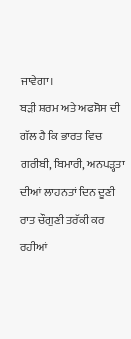ਜਾਵੇਗਾ।
ਬੜੀ ਸ਼ਰਮ ਅਤੇ ਅਫਸੋਸ ਦੀ ਗੱਲ ਹੈ ਕਿ ਭਾਰਤ ਵਿਚ ਗਰੀਬੀ, ਬਿਮਾਰੀ, ਅਨਪੜ੍ਹਤਾ ਦੀਆਂ ਲਾਹਨਤਾਂ ਦਿਨ ਦੂਣੀ ਰਾਤ ਚੌਗੁਣੀ ਤਰੱਕੀ ਕਰ ਰਹੀਆਂ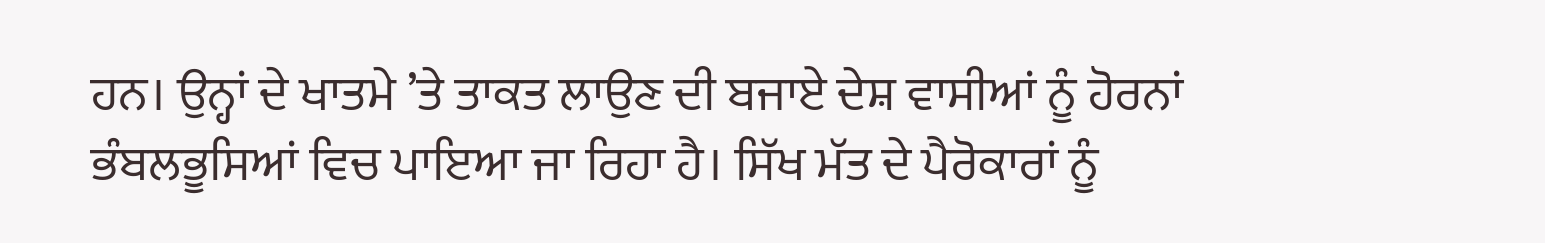ਹਨ। ਉਨ੍ਹਾਂ ਦੇ ਖਾਤਮੇ ’ਤੇ ਤਾਕਤ ਲਾਉਣ ਦੀ ਬਜਾਏ ਦੇਸ਼ ਵਾਸੀਆਂ ਨੂੰ ਹੋਰਨਾਂ ਭੰਬਲਭੂਸਿਆਂ ਵਿਚ ਪਾਇਆ ਜਾ ਰਿਹਾ ਹੈ। ਸਿੱਖ ਮੱਤ ਦੇ ਪੈਰੋਕਾਰਾਂ ਨੂੰ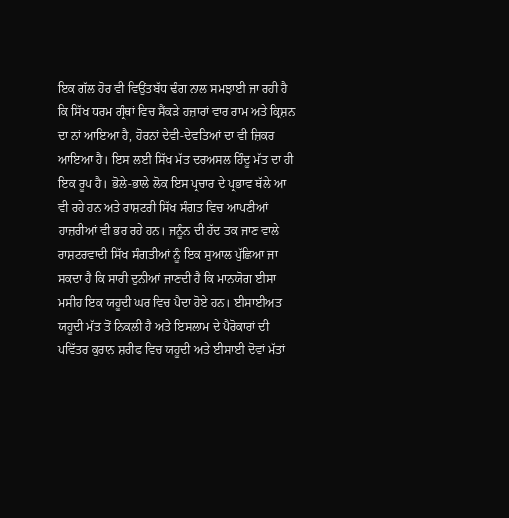ਇਕ ਗੱਲ ਹੋਰ ਵੀ ਵਿਉਂਤਬੱਧ ਢੰਗ ਨਾਲ ਸਮਝਾਈ ਜਾ ਰਹੀ ਹੈ ਕਿ ਸਿੱਖ ਧਰਮ ਗ੍ਰੰਥਾਂ ਵਿਚ ਸੈਂਕੜੇ ਹਜ਼ਾਰਾਂ ਵਾਰ ਰਾਮ ਅਤੇ ਕ੍ਰਿਸ਼ਨ ਦਾ ਨਾਂ ਆਇਆ ਹੈ, ਹੋਰਨਾਂ ਦੇਵੀ-ਦੇਵਤਿਆਂ ਦਾ ਵੀ ਜ਼ਿਕਰ ਆਇਆ ਹੈ। ਇਸ ਲਈ ਸਿੱਖ ਮੱਤ ਦਰਅਸਲ ਹਿੰਦੂ ਮੱਤ ਦਾ ਹੀ ਇਕ ਰੂਪ ਹੈ। ਭੋਲੇ-ਭਾਲੇ ਲੋਕ ਇਸ ਪ੍ਰਚਾਰ ਦੇ ਪ੍ਰਭਾਵ ਥੱਲੇ ਆ ਵੀ ਰਹੇ ਹਨ ਅਤੇ ਰਾਸ਼ਟਰੀ ਸਿੱਖ ਸੰਗਤ ਵਿਚ ਆਪਣੀਆਂ ਹਾਜ਼ਰੀਆਂ ਵੀ ਭਰ ਰਹੇ ਹਨ। ਜਨੂੰਨ ਦੀ ਹੱਦ ਤਕ ਜਾਣ ਵਾਲੇ ਰਾਸ਼ਟਰਵਾਦੀ ਸਿੱਖ ਸੰਗਤੀਆਂ ਨੂੰ ਇਕ ਸੁਆਲ ਪੁੱਛਿਆ ਜਾ ਸਕਦਾ ਹੈ ਕਿ ਸਾਰੀ ਦੁਨੀਆਂ ਜਾਣਦੀ ਹੈ ਕਿ ਮਾਨਯੋਗ ਈਸਾ ਮਸੀਹ ਇਕ ਯਹੂਦੀ ਘਰ ਵਿਚ ਪੈਦਾ ਹੋਏ ਹਨ। ਈਸਾਈਅਤ ਯਹੂਦੀ ਮੱਤ ਤੋਂ ਨਿਕਲੀ ਹੈ ਅਤੇ ਇਸਲਾਮ ਦੇ ਪੈਰੋਕਾਰਾਂ ਦੀ ਪਵਿੱਤਰ ਕੁਰਾਨ ਸ਼ਰੀਫ ਵਿਚ ਯਹੂਦੀ ਅਤੇ ਈਸਾਈ ਦੋਵਾਂ ਮੱਤਾਂ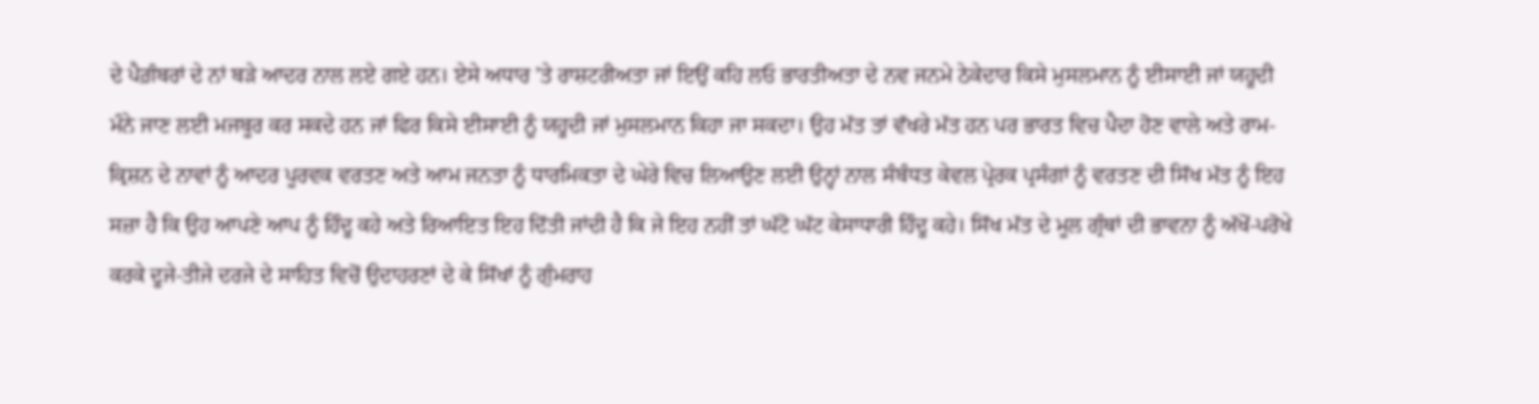ਦੇ ਪੈਗ਼ੰਬਰਾਂ ਦੇ ਨਾਂ ਬੜੇ ਆਦਰ ਨਾਲ ਲਏ ਗਏ ਹਨ। ਏਸੇ ਅਧਾਰ ’ਤੇ ਰਾਸ਼ਟਰੀਅਤਾ ਜਾਂ ਇਉਂ ਕਹਿ ਲਓ ਭਾਰਤੀਅਤਾ ਦੇ ਨਵ ਜਨਮੇ ਠੇਕੇਦਾਰ ਕਿਸੇ ਮੁਸਲਮਾਨ ਨੂੰ ਈਸਾਈ ਜਾਂ ਯਹੂਦੀ ਮੰਨੇ ਜਾਣ ਲਈ ਮਜਬੂਰ ਕਰ ਸਕਦੇ ਹਨ ਜਾਂ ਫਿਰ ਕਿਸੇ ਈਸਾਈ ਨੂੰ ਯਹੂਦੀ ਜਾਂ ਮੁਸਲਮਾਨ ਕਿਹਾ ਜਾ ਸਕਦਾ। ਉਹ ਮੱਤ ਤਾਂ ਵੱਖਰੇ ਮੱਤ ਹਨ ਪਰ ਭਾਰਤ ਵਿਚ ਪੈਦਾ ਹੋਣ ਵਾਲੇ ਅਤੇ ਰਾਮ-ਕ੍ਰਿਸ਼ਨ ਦੇ ਨਾਵਾਂ ਨੂੰ ਆਦਰ ਪੂਰਵਕ ਵਰਤਣ ਅਤੇ ਆਮ ਜਨਤਾ ਨੂੰ ਧਾਰਮਿਕਤਾ ਦੇ ਘੇਰੇ ਵਿਚ ਲਿਆਉਣ ਲਈ ਉਨ੍ਹਾਂ ਨਾਲ ਸੰਬੰਧਤ ਕੇਵਲ ਪ੍ਰੇਰਕ ਪ੍ਰਸੰਗਾਂ ਨੂੰ ਵਰਤਣ ਦੀ ਸਿੱਖ ਮੱਤ ਨੂੰ ਇਹ ਸਜ਼ਾ ਹੈ ਕਿ ਉਹ ਆਪਣੇ ਆਪ ਨੂੰ ਹਿੰਦੂ ਕਹੇ ਅਤੇ ਰਿਆਇਤ ਇਹ ਦਿੱਤੀ ਜਾਂਦੀ ਹੈ ਕਿ ਜੇ ਇਹ ਨਹੀਂ ਤਾਂ ਘੱਟੋ ਘੱਟ ਕੇਸਾਧਾਰੀ ਹਿੰਦੂ ਕਹੇ। ਸਿੱਖ ਮੱਤ ਦੇ ਮੂਲ ਗ੍ਰੰਥਾਂ ਦੀ ਭਾਵਨਾ ਨੂੰ ਅੱਖੋਂ-ਪਰੋਖੇ ਕਰਕੇ ਦੂਜੇ-ਤੀਜੇ ਦਰਜੇ ਦੇ ਸਾਹਿਤ ਵਿਚੋਂ ਉਦਾਹਰਣਾਂ ਦੇ ਕੇ ਸਿੱਖਾਂ ਨੂੰ ਗੁੰਮਰਾਹ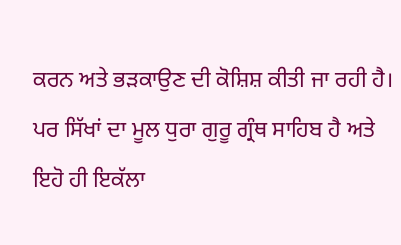ਕਰਨ ਅਤੇ ਭੜਕਾਉਣ ਦੀ ਕੋਸ਼ਿਸ਼ ਕੀਤੀ ਜਾ ਰਹੀ ਹੈ। ਪਰ ਸਿੱਖਾਂ ਦਾ ਮੂਲ ਧੁਰਾ ਗੁਰੂ ਗ੍ਰੰਥ ਸਾਹਿਬ ਹੈ ਅਤੇ ਇਹੋ ਹੀ ਇਕੱਲਾ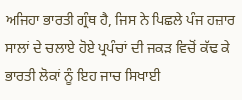ਅਜਿਹਾ ਭਾਰਤੀ ਗ੍ਰੰਥ ਹੈ, ਜਿਸ ਨੇ ਪਿਛਲੇ ਪੰਜ ਹਜ਼ਾਰ ਸਾਲਾਂ ਦੇ ਚਲਾਏ ਹੋਏ ਪ੍ਰਪੰਚਾਂ ਦੀ ਜਕੜ ਵਿਚੋਂ ਕੱਢ ਕੇ ਭਾਰਤੀ ਲੋਕਾਂ ਨੂੰ ਇਹ ਜਾਚ ਸਿਖਾਈ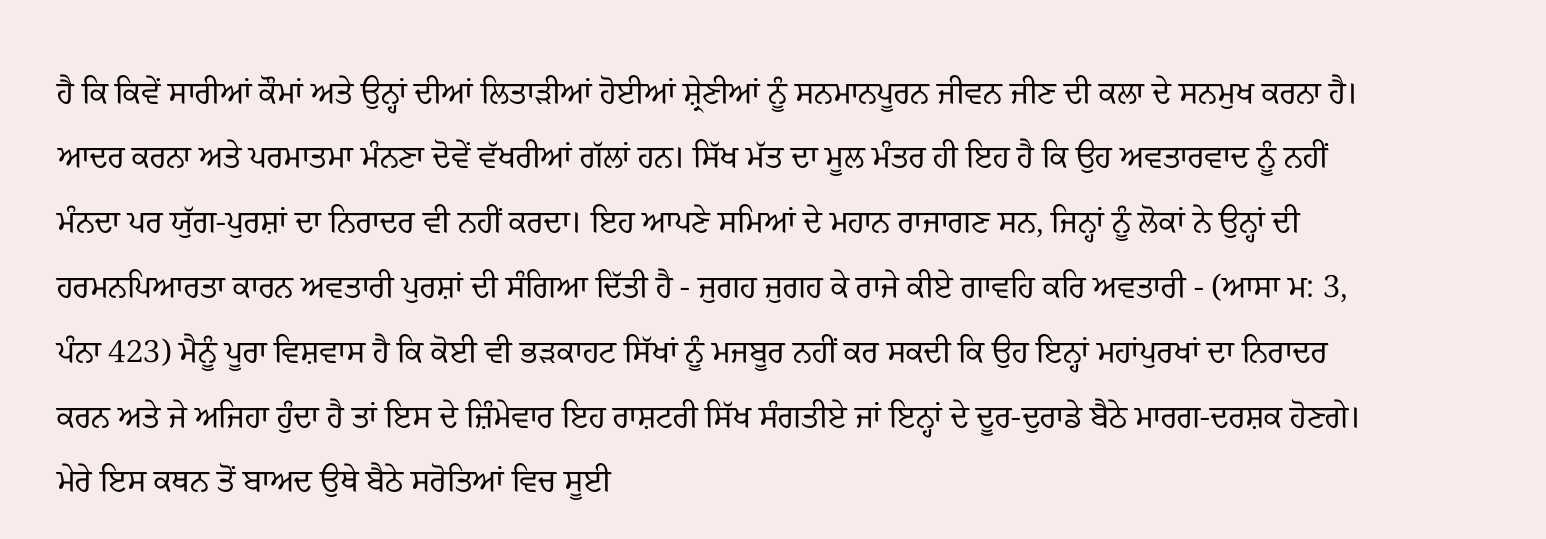ਹੈ ਕਿ ਕਿਵੇਂ ਸਾਰੀਆਂ ਕੌਮਾਂ ਅਤੇ ਉਨ੍ਹਾਂ ਦੀਆਂ ਲਿਤਾੜੀਆਂ ਹੋਈਆਂ ਸ਼੍ਰੇਣੀਆਂ ਨੂੰ ਸਨਮਾਨਪੂਰਨ ਜੀਵਨ ਜੀਣ ਦੀ ਕਲਾ ਦੇ ਸਨਮੁਖ ਕਰਨਾ ਹੈ। ਆਦਰ ਕਰਨਾ ਅਤੇ ਪਰਮਾਤਮਾ ਮੰਨਣਾ ਦੋਵੇਂ ਵੱਖਰੀਆਂ ਗੱਲਾਂ ਹਨ। ਸਿੱਖ ਮੱਤ ਦਾ ਮੂਲ ਮੰਤਰ ਹੀ ਇਹ ਹੈ ਕਿ ਉਹ ਅਵਤਾਰਵਾਦ ਨੂੰ ਨਹੀਂ ਮੰਨਦਾ ਪਰ ਯੁੱਗ-ਪੁਰਸ਼ਾਂ ਦਾ ਨਿਰਾਦਰ ਵੀ ਨਹੀਂ ਕਰਦਾ। ਇਹ ਆਪਣੇ ਸਮਿਆਂ ਦੇ ਮਹਾਨ ਰਾਜਾਗਣ ਸਨ, ਜਿਨ੍ਹਾਂ ਨੂੰ ਲੋਕਾਂ ਨੇ ਉਨ੍ਹਾਂ ਦੀ ਹਰਮਨਪਿਆਰਤਾ ਕਾਰਨ ਅਵਤਾਰੀ ਪੁਰਸ਼ਾਂ ਦੀ ਸੰਗਿਆ ਦਿੱਤੀ ਹੈ - ਜੁਗਹ ਜੁਗਹ ਕੇ ਰਾਜੇ ਕੀਏ ਗਾਵਹਿ ਕਰਿ ਅਵਤਾਰੀ - (ਆਸਾ ਮ: 3, ਪੰਨਾ 423) ਮੈਨੂੰ ਪੂਰਾ ਵਿਸ਼ਵਾਸ ਹੈ ਕਿ ਕੋਈ ਵੀ ਭੜਕਾਹਟ ਸਿੱਖਾਂ ਨੂੰ ਮਜਬੂਰ ਨਹੀਂ ਕਰ ਸਕਦੀ ਕਿ ਉਹ ਇਨ੍ਹਾਂ ਮਹਾਂਪੁਰਖਾਂ ਦਾ ਨਿਰਾਦਰ ਕਰਨ ਅਤੇ ਜੇ ਅਜਿਹਾ ਹੁੰਦਾ ਹੈ ਤਾਂ ਇਸ ਦੇ ਜ਼ਿੰਮੇਵਾਰ ਇਹ ਰਾਸ਼ਟਰੀ ਸਿੱਖ ਸੰਗਤੀਏ ਜਾਂ ਇਨ੍ਹਾਂ ਦੇ ਦੂਰ-ਦੁਰਾਡੇ ਬੈਠੇ ਮਾਰਗ-ਦਰਸ਼ਕ ਹੋਣਗੇ।
ਮੇਰੇ ਇਸ ਕਥਨ ਤੋਂ ਬਾਅਦ ਉਥੇ ਬੈਠੇ ਸਰੋਤਿਆਂ ਵਿਚ ਸੂਈ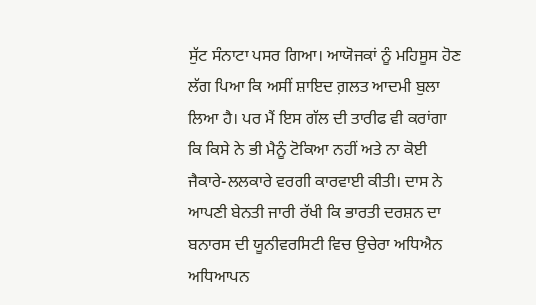ਸੁੱਟ ਸੰਨਾਟਾ ਪਸਰ ਗਿਆ। ਆਯੋਜਕਾਂ ਨੂੰ ਮਹਿਸੂਸ ਹੋਣ ਲੱਗ ਪਿਆ ਕਿ ਅਸੀਂ ਸ਼ਾਇਦ ਗ਼ਲਤ ਆਦਮੀ ਬੁਲਾ ਲਿਆ ਹੈ। ਪਰ ਮੈਂ ਇਸ ਗੱਲ ਦੀ ਤਾਰੀਫ ਵੀ ਕਰਾਂਗਾ ਕਿ ਕਿਸੇ ਨੇ ਭੀ ਮੈਨੂੰ ਟੋਕਿਆ ਨਹੀਂ ਅਤੇ ਨਾ ਕੋਈ ਜੈਕਾਰੇ-ਲਲਕਾਰੇ ਵਰਗੀ ਕਾਰਵਾਈ ਕੀਤੀ। ਦਾਸ ਨੇ ਆਪਣੀ ਬੇਨਤੀ ਜਾਰੀ ਰੱਖੀ ਕਿ ਭਾਰਤੀ ਦਰਸ਼ਨ ਦਾ ਬਨਾਰਸ ਦੀ ਯੂਨੀਵਰਸਿਟੀ ਵਿਚ ਉਚੇਰਾ ਅਧਿਐਨ ਅਧਿਆਪਨ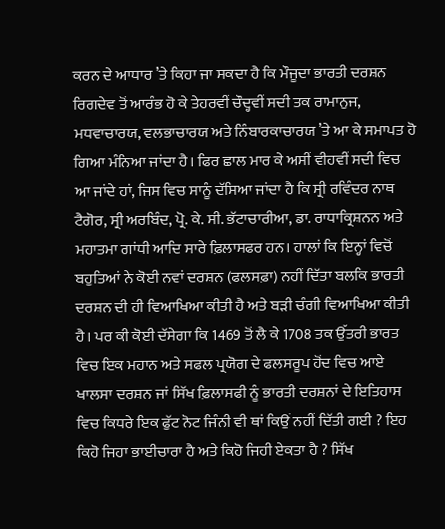ਕਰਨ ਦੇ ਆਧਾਰ ’ਤੇ ਕਿਹਾ ਜਾ ਸਕਦਾ ਹੈ ਕਿ ਮੌਜੂਦਾ ਭਾਰਤੀ ਦਰਸ਼ਨ ਰਿਗਦੇਵ ਤੋਂ ਆਰੰਭ ਹੋ ਕੇ ਤੇਹਰਵੀਂ ਚੌਦ੍ਹਵੀਂ ਸਦੀ ਤਕ ਰਾਮਾਨੁਜ, ਮਧਵਾਚਾਰਯ, ਵਲਭਾਚਾਰਯ ਅਤੇ ਨਿੰਬਾਰਕਾਚਾਰਯ ’ਤੇ ਆ ਕੇ ਸਮਾਪਤ ਹੋ ਗਿਆ ਮੰਨਿਆ ਜਾਂਦਾ ਹੈ। ਫਿਰ ਛਾਲ ਮਾਰ ਕੇ ਅਸੀਂ ਵੀਹਵੀਂ ਸਦੀ ਵਿਚ ਆ ਜਾਂਦੇ ਹਾਂ, ਜਿਸ ਵਿਚ ਸਾਨੂੰ ਦੱਸਿਆ ਜਾਂਦਾ ਹੈ ਕਿ ਸ੍ਰੀ ਰਵਿੰਦਰ ਨਾਥ ਟੈਗੋਰ, ਸ੍ਰੀ ਅਰਬਿੰਦ, ਪ੍ਰੋ. ਕੇ. ਸੀ. ਭੱਟਾਚਾਰੀਆ, ਡਾ. ਰਾਧਾਕ੍ਰਿਸ਼ਨਨ ਅਤੇ ਮਹਾਤਮਾ ਗਾਂਧੀ ਆਦਿ ਸਾਰੇ ਫ਼ਿਲਾਸਫਰ ਹਨ। ਹਾਲਾਂ ਕਿ ਇਨ੍ਹਾਂ ਵਿਚੋਂ ਬਹੁਤਿਆਂ ਨੇ ਕੋਈ ਨਵਾਂ ਦਰਸ਼ਨ (ਫਲਸਫ਼ਾ) ਨਹੀਂ ਦਿੱਤਾ ਬਲਕਿ ਭਾਰਤੀ ਦਰਸ਼ਨ ਦੀ ਹੀ ਵਿਆਖਿਆ ਕੀਤੀ ਹੈ ਅਤੇ ਬੜੀ ਚੰਗੀ ਵਿਆਖਿਆ ਕੀਤੀ ਹੈ। ਪਰ ਕੀ ਕੋਈ ਦੱਸੇਗਾ ਕਿ 1469 ਤੋਂ ਲੈ ਕੇ 1708 ਤਕ ਉੱਤਰੀ ਭਾਰਤ ਵਿਚ ਇਕ ਮਹਾਨ ਅਤੇ ਸਫਲ ਪ੍ਰਯੋਗ ਦੇ ਫਲਸਰੂਪ ਹੋਂਦ ਵਿਚ ਆਏ ਖਾਲਸਾ ਦਰਸ਼ਨ ਜਾਂ ਸਿੱਖ ਫ਼ਿਲਾਸਫੀ ਨੂੰ ਭਾਰਤੀ ਦਰਸ਼ਨਾਂ ਦੇ ਇਤਿਹਾਸ ਵਿਚ ਕਿਧਰੇ ਇਕ ਫੁੱਟ ਨੋਟ ਜਿੰਨੀ ਵੀ ਥਾਂ ਕਿਉਂ ਨਹੀਂ ਦਿੱਤੀ ਗਈ ? ਇਹ ਕਿਹੋ ਜਿਹਾ ਭਾਈਚਾਰਾ ਹੈ ਅਤੇ ਕਿਹੋ ਜਿਹੀ ਏਕਤਾ ਹੈ ? ਸਿੱਖ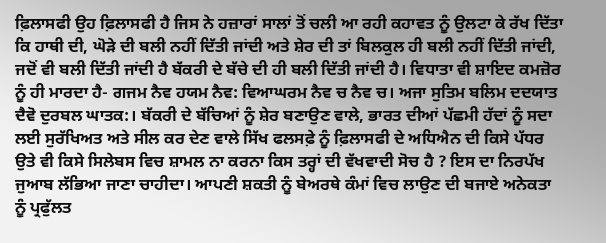ਫ਼ਿਲਾਸਫੀ ਉਹ ਫ਼ਿਲਾਸਫੀ ਹੈ ਜਿਸ ਨੇ ਹਜ਼ਾਰਾਂ ਸਾਲਾਂ ਤੋਂ ਚਲੀ ਆ ਰਹੀ ਕਹਾਵਤ ਨੂੰ ਉਲਟਾ ਕੇ ਰੱਖ ਦਿੱਤਾ ਕਿ ਹਾਥੀ ਦੀ, ਘੋੜੇ ਦੀ ਬਲੀ ਨਹੀਂ ਦਿੱਤੀ ਜਾਂਦੀ ਅਤੇ ਸ਼ੇਰ ਦੀ ਤਾਂ ਬਿਲਕੁਲ ਹੀ ਬਲੀ ਨਹੀਂ ਦਿੱਤੀ ਜਾਂਦੀ, ਜਦੋਂ ਵੀ ਬਲੀ ਦਿੱਤੀ ਜਾਂਦੀ ਹੈ ਬੱਕਰੀ ਦੇ ਬੱਚੇ ਦੀ ਹੀ ਬਲੀ ਦਿੱਤੀ ਜਾਂਦੀ ਹੈ। ਵਿਧਾਤਾ ਵੀ ਸ਼ਾਇਦ ਕਮਜ਼ੋਰ ਨੂੰ ਹੀ ਮਾਰਦਾ ਹੈ- ਗਜਮ ਨੈਵ ਹਯਮ ਨੈਵ: ਵਿਆਘਰਮ ਨੈਵ ਚ ਨੈਵ ਚ। ਅਜਾ ਸੁਤਿਮ ਬਲਿਮ ਦਦਯਾਤ ਦੈਵੋ ਦੁਰਬਲ ਘਾਤਕ:। ਬੱਕਰੀ ਦੇ ਬੱਚਿਆਂ ਨੂੰ ਸ਼ੇਰ ਬਣਾਉਣ ਵਾਲੇ, ਭਾਰਤ ਦੀਆਂ ਪੱਛਮੀ ਹੱਦਾਂ ਨੂੰ ਸਦਾ ਲਈ ਸੁਰੱਖਿਅਤ ਅਤੇ ਸੀਲ ਕਰ ਦੇਣ ਵਾਲੇ ਸਿੱਖ ਫਲਸਫ਼ੇ ਨੂੰ ਫ਼ਿਲਾਸਫੀ ਦੇ ਅਧਿਐਨ ਦੀ ਕਿਸੇ ਪੱਧਰ ਉਤੇ ਵੀ ਕਿਸੇ ਸਿਲੇਬਸ ਵਿਚ ਸ਼ਾਮਲ ਨਾ ਕਰਨਾ ਕਿਸ ਤਰ੍ਹਾਂ ਦੀ ਵੱਖਵਾਦੀ ਸੋਚ ਹੈ ? ਇਸ ਦਾ ਨਿਰਪੱਖ ਜੁਆਬ ਲੱਭਿਆ ਜਾਣਾ ਚਾਹੀਦਾ। ਆਪਣੀ ਸ਼ਕਤੀ ਨੂੰ ਬੇਅਰਥੇ ਕੰਮਾਂ ਵਿਚ ਲਾਉਣ ਦੀ ਬਜਾਏ ਅਨੇਕਤਾ ਨੂੰ ਪ੍ਰਫੁੱਲਤ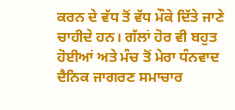ਕਰਨ ਦੇ ਵੱਧ ਤੋਂ ਵੱਧ ਮੌਕੇ ਦਿੱਤੇ ਜਾਣੇ ਚਾਹੀਦੇ ਹਨ। ਗੱਲਾਂ ਹੋਰ ਵੀ ਬਹੁਤ ਹੋਈਆਂ ਅਤੇ ਮੰਚ ਤੋਂ ਮੇਰਾ ਧੰਨਵਾਦ ਦੈਨਿਕ ਜਾਗਰਣ ਸਮਾਚਾਰ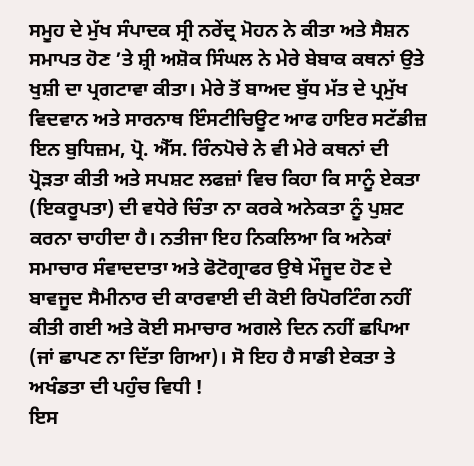ਸਮੂਹ ਦੇ ਮੁੱਖ ਸੰਪਾਦਕ ਸ੍ਰੀ ਨਰੇਂਦ੍ਰ ਮੋਹਨ ਨੇ ਕੀਤਾ ਅਤੇ ਸੈਸ਼ਨ ਸਮਾਪਤ ਹੋਣ ’ਤੇ ਸ਼੍ਰੀ ਅਸ਼ੋਕ ਸਿੰਘਲ ਨੇ ਮੇਰੇ ਬੇਬਾਕ ਕਥਨਾਂ ਉਤੇ ਖੁਸ਼ੀ ਦਾ ਪ੍ਰਗਟਾਵਾ ਕੀਤਾ। ਮੇਰੇ ਤੋਂ ਬਾਅਦ ਬੁੱਧ ਮੱਤ ਦੇ ਪ੍ਰਮੁੱਖ ਵਿਦਵਾਨ ਅਤੇ ਸਾਰਨਾਥ ਇੰਸਟੀਚਿਊਟ ਆਫ ਹਾਇਰ ਸਟੱਡੀਜ਼ ਇਨ ਬੁਧਿਜ਼ਮ, ਪ੍ਰੋ. ਐੱਸ. ਰਿੰਨਪੋਚੇ ਨੇ ਵੀ ਮੇਰੇ ਕਥਨਾਂ ਦੀ ਪ੍ਰੋੜਤਾ ਕੀਤੀ ਅਤੇ ਸਪਸ਼ਟ ਲਫਜ਼ਾਂ ਵਿਚ ਕਿਹਾ ਕਿ ਸਾਨੂੰ ਏਕਤਾ (ਇਕਰੂਪਤਾ) ਦੀ ਵਧੇਰੇ ਚਿੰਤਾ ਨਾ ਕਰਕੇ ਅਨੇਕਤਾ ਨੂੰ ਪੁਸ਼ਟ ਕਰਨਾ ਚਾਹੀਦਾ ਹੈ। ਨਤੀਜਾ ਇਹ ਨਿਕਲਿਆ ਕਿ ਅਨੇਕਾਂ ਸਮਾਚਾਰ ਸੰਵਾਦਦਾਤਾ ਅਤੇ ਫੋਟੋਗ੍ਰਾਫਰ ਉਥੇ ਮੌਜੂਦ ਹੋਣ ਦੇ ਬਾਵਜੂਦ ਸੈਮੀਨਾਰ ਦੀ ਕਾਰਵਾਈ ਦੀ ਕੋਈ ਰਿਪੋਰਟਿੰਗ ਨਹੀਂ ਕੀਤੀ ਗਈ ਅਤੇ ਕੋਈ ਸਮਾਚਾਰ ਅਗਲੇ ਦਿਨ ਨਹੀਂ ਛਪਿਆ (ਜਾਂ ਛਾਪਣ ਨਾ ਦਿੱਤਾ ਗਿਆ)। ਸੋ ਇਹ ਹੈ ਸਾਡੀ ਏਕਤਾ ਤੇ ਅਖੰਡਤਾ ਦੀ ਪਹੁੰਚ ਵਿਧੀ !
ਇਸ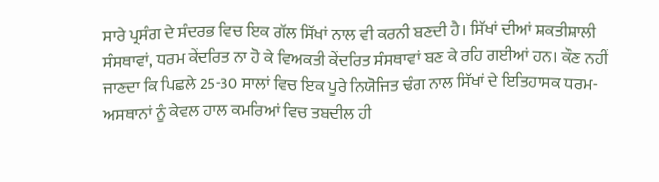ਸਾਰੇ ਪ੍ਰਸੰਗ ਦੇ ਸੰਦਰਭ ਵਿਚ ਇਕ ਗੱਲ ਸਿੱਖਾਂ ਨਾਲ ਵੀ ਕਰਨੀ ਬਣਦੀ ਹੈ। ਸਿੱਖਾਂ ਦੀਆਂ ਸ਼ਕਤੀਸ਼ਾਲੀ ਸੰਸਥਾਵਾਂ, ਧਰਮ ਕੇਂਦਰਿਤ ਨਾ ਹੋ ਕੇ ਵਿਅਕਤੀ ਕੇਂਦਰਿਤ ਸੰਸਥਾਵਾਂ ਬਣ ਕੇ ਰਹਿ ਗਈਆਂ ਹਨ। ਕੌਣ ਨਹੀਂ ਜਾਣਦਾ ਕਿ ਪਿਛਲੇ 25-30 ਸਾਲਾਂ ਵਿਚ ਇਕ ਪੂਰੇ ਨਿਯੋਜਿਤ ਢੰਗ ਨਾਲ ਸਿੱਖਾਂ ਦੇ ਇਤਿਹਾਸਕ ਧਰਮ-ਅਸਥਾਨਾਂ ਨੂੰ ਕੇਵਲ ਹਾਲ ਕਮਰਿਆਂ ਵਿਚ ਤਬਦੀਲ ਹੀ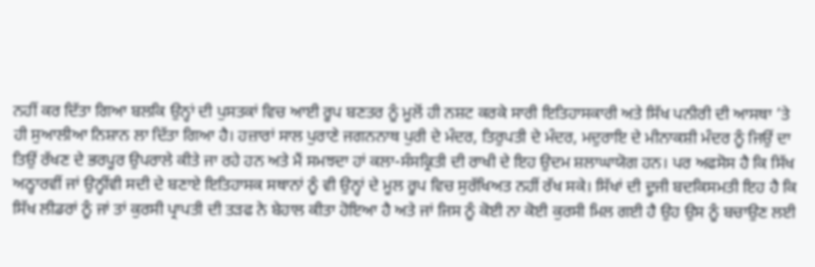ਨਹੀਂ ਕਰ ਦਿੱਤਾ ਗਿਆ ਬਲਕਿ ਉਨ੍ਹਾਂ ਦੀ ਪੁਸਤਕਾਂ ਵਿਚ ਆਈ ਰੂਪ ਬਣਤਰ ਨੂੰ ਮੂਲੋਂ ਹੀ ਨਸ਼ਟ ਕਰਕੇ ਸਾਰੀ ਇਤਿਹਾਸਕਾਰੀ ਅਤੇ ਸਿੱਖ ਪਨੀਰੀ ਦੀ ਆਸਥਾ ’ਤੇ ਹੀ ਸੁਆਲੀਆ ਨਿਸ਼ਾਨ ਲਾ ਦਿੱਤਾ ਗਿਆ ਹੈ। ਹਜ਼ਾਰਾਂ ਸਾਲ ਪੁਰਾਣੇ ਜਗਨਨਾਥ ਪੁਰੀ ਦੇ ਮੰਦਰ, ਤਿਰੁਪਤੀ ਦੇ ਮੰਦਰ, ਮਦੁਰਾਇ ਦੇ ਮੀਨਾਕਸ਼ੀ ਮੰਦਰ ਨੂੰ ਜਿਉਂ ਦਾ ਤਿਉਂ ਰੱਖਣ ਦੇ ਭਰਪੂਰ ਉਪਰਾਲੇ ਕੀਤੇ ਜਾ ਰਹੇ ਹਨ ਅਤੇ ਮੈਂ ਸਮਝਦਾ ਹਾਂ ਕਲਾ-ਸੰਸਕ੍ਰਿਤੀ ਦੀ ਰਾਖੀ ਦੇ ਇਹ ਉਦਮ ਸ਼ਲਾਘਾਯੋਗ ਹਨ। ਪਰ ਅਫਸੋਸ ਹੈ ਕਿ ਸਿੱਖ ਅਠ੍ਹਾਰਵੀਂ ਜਾਂ ਉਨ੍ਹੀਂਵੀ ਸਦੀ ਦੇ ਬਣਾਏ ਇਤਿਹਾਸਕ ਸਥਾਨਾਂ ਨੂੰ ਵੀ ਉਨ੍ਹਾਂ ਦੇ ਮੂਲ ਰੂਪ ਵਿਚ ਸੁਰੱਖਿਅਤ ਨਹੀਂ ਰੱਖ ਸਕੇ। ਸਿੱਖਾਂ ਦੀ ਦੂਜੀ ਬਦਕਿਸਮਤੀ ਇਹ ਹੈ ਕਿ ਸਿੱਖ ਲੀਡਰਾਂ ਨੂੰ ਜਾਂ ਤਾਂ ਕੁਰਸੀ ਪ੍ਰਾਪਤੀ ਦੀ ਤੜਫ ਨੇ ਬੇਹਾਲ ਕੀਤਾ ਹੋਇਆ ਹੈ ਅਤੇ ਜਾਂ ਜਿਸ ਨੂੰ ਕੋਈ ਨਾ ਕੋਈ ਕੁਰਸੀ ਮਿਲ ਗਈ ਹੈ ਉਹ ਉਸ ਨੂੰ ਬਚਾਉਣ ਲਈ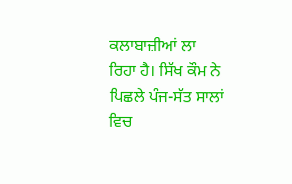ਕਲਾਬਾਜ਼ੀਆਂ ਲਾ ਰਿਹਾ ਹੈ। ਸਿੱਖ ਕੌਮ ਨੇ ਪਿਛਲੇ ਪੰਜ-ਸੱਤ ਸਾਲਾਂ ਵਿਚ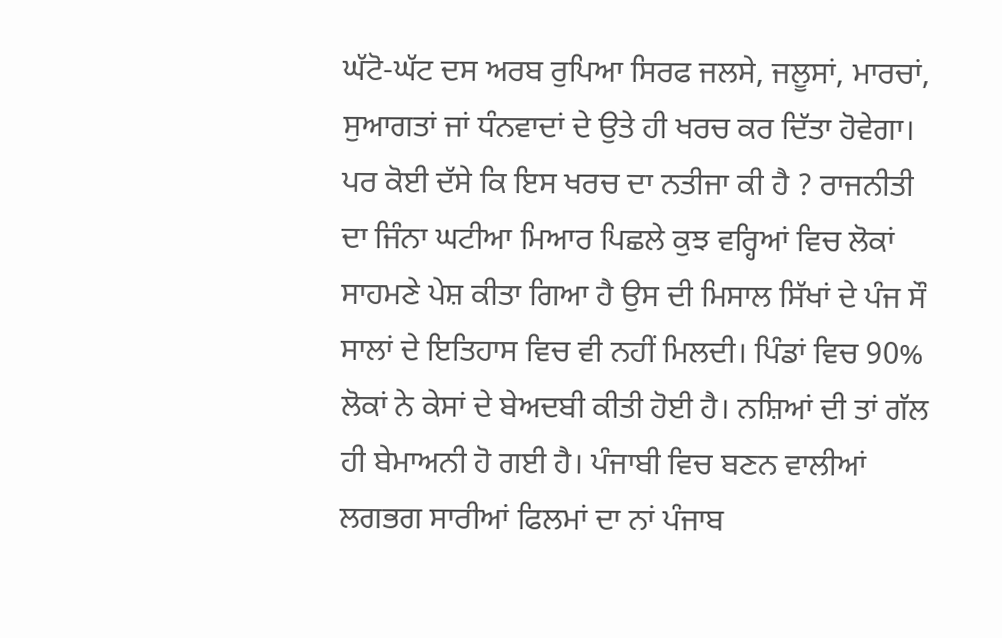ਘੱਟੋ-ਘੱਟ ਦਸ ਅਰਬ ਰੁਪਿਆ ਸਿਰਫ ਜਲਸੇ, ਜਲੂਸਾਂ, ਮਾਰਚਾਂ, ਸੁਆਗਤਾਂ ਜਾਂ ਧੰਨਵਾਦਾਂ ਦੇ ਉਤੇ ਹੀ ਖਰਚ ਕਰ ਦਿੱਤਾ ਹੋਵੇਗਾ। ਪਰ ਕੋਈ ਦੱਸੇ ਕਿ ਇਸ ਖਰਚ ਦਾ ਨਤੀਜਾ ਕੀ ਹੈ ? ਰਾਜਨੀਤੀ ਦਾ ਜਿੰਨਾ ਘਟੀਆ ਮਿਆਰ ਪਿਛਲੇ ਕੁਝ ਵਰ੍ਹਿਆਂ ਵਿਚ ਲੋਕਾਂ ਸਾਹਮਣੇ ਪੇਸ਼ ਕੀਤਾ ਗਿਆ ਹੈ ਉਸ ਦੀ ਮਿਸਾਲ ਸਿੱਖਾਂ ਦੇ ਪੰਜ ਸੌ ਸਾਲਾਂ ਦੇ ਇਤਿਹਾਸ ਵਿਚ ਵੀ ਨਹੀਂ ਮਿਲਦੀ। ਪਿੰਡਾਂ ਵਿਚ 90% ਲੋਕਾਂ ਨੇ ਕੇਸਾਂ ਦੇ ਬੇਅਦਬੀ ਕੀਤੀ ਹੋਈ ਹੈ। ਨਸ਼ਿਆਂ ਦੀ ਤਾਂ ਗੱਲ ਹੀ ਬੇਮਾਅਨੀ ਹੋ ਗਈ ਹੈ। ਪੰਜਾਬੀ ਵਿਚ ਬਣਨ ਵਾਲੀਆਂ ਲਗਭਗ ਸਾਰੀਆਂ ਫਿਲਮਾਂ ਦਾ ਨਾਂ ਪੰਜਾਬ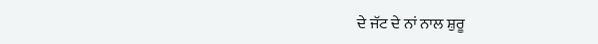ਦੇ ਜੱਟ ਦੇ ਨਾਂ ਨਾਲ ਸ਼ੁਰੂ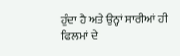ਹੁੰਦਾ ਹੈ ਅਤੇ ਉਨ੍ਹਾਂ ਸਾਰੀਆਂ ਹੀ ਫਿਲਮਾਂ ਦੇ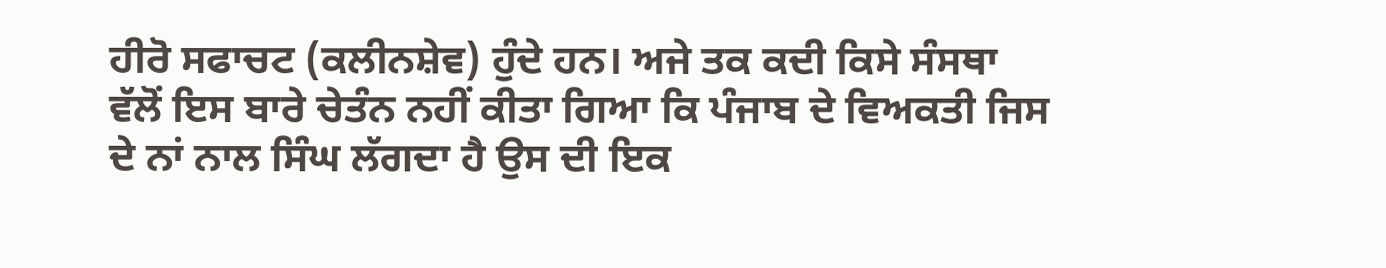ਹੀਰੋ ਸਫਾਚਟ (ਕਲੀਨਸ਼ੇਵ) ਹੁੰਦੇ ਹਨ। ਅਜੇ ਤਕ ਕਦੀ ਕਿਸੇ ਸੰਸਥਾ ਵੱਲੋਂ ਇਸ ਬਾਰੇ ਚੇਤੰਨ ਨਹੀਂ ਕੀਤਾ ਗਿਆ ਕਿ ਪੰਜਾਬ ਦੇ ਵਿਅਕਤੀ ਜਿਸ ਦੇ ਨਾਂ ਨਾਲ ਸਿੰਘ ਲੱਗਦਾ ਹੈ ਉਸ ਦੀ ਇਕ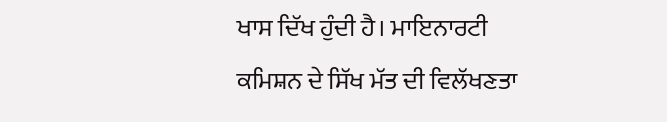ਖਾਸ ਦਿੱਖ ਹੁੰਦੀ ਹੈ। ਮਾਇਨਾਰਟੀ ਕਮਿਸ਼ਨ ਦੇ ਸਿੱਖ ਮੱਤ ਦੀ ਵਿਲੱਖਣਤਾ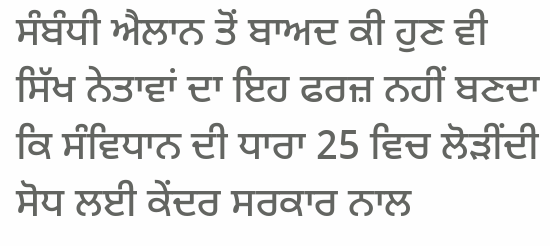ਸੰਬੰਧੀ ਐਲਾਨ ਤੋਂ ਬਾਅਦ ਕੀ ਹੁਣ ਵੀ ਸਿੱਖ ਨੇਤਾਵਾਂ ਦਾ ਇਹ ਫਰਜ਼ ਨਹੀਂ ਬਣਦਾ ਕਿ ਸੰਵਿਧਾਨ ਦੀ ਧਾਰਾ 25 ਵਿਚ ਲੋੜੀਂਦੀ ਸੋਧ ਲਈ ਕੇਂਦਰ ਸਰਕਾਰ ਨਾਲ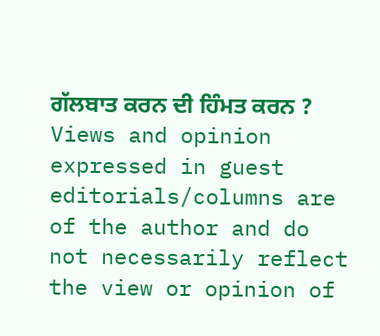ਗੱਲਬਾਤ ਕਰਨ ਦੀ ਹਿੰਮਤ ਕਰਨ ?
Views and opinion expressed in guest editorials/columns are of the author and do not necessarily reflect the view or opinion of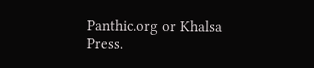Panthic.org or Khalsa Press.